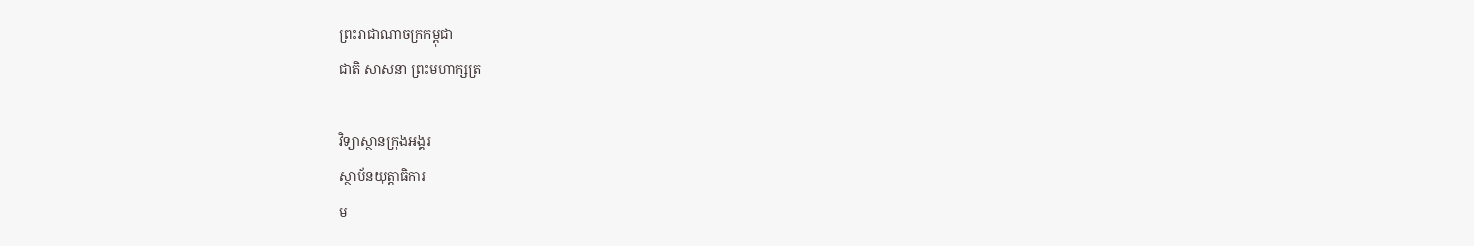ព្រះរាជាណាចក្រកម្ពុជា
ជាតិ សាសនា ព្រះមហាក្សត្រ

វិទ្យាស្ថានក្រុងអង្គរ
ស្ថាប័នយុត្តាធិការ
ម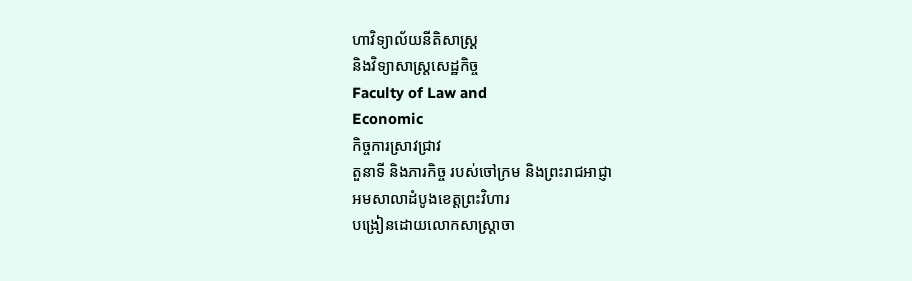ហាវិទ្យាល័យនីតិសាស្រ្ដ
និងវិទ្យាសាស្រ្ដសេដ្ឋកិច្ច
Faculty of Law and
Economic
កិច្ចការស្រាវជ្រាវ
តួនាទី និងភារកិច្ច របស់ចៅក្រម និងព្រះរាជអាជ្ញា
អមសាលាដំបូងខេត្តព្រះវិហារ
បង្រៀនដោយលោកសាស្រ្ដាចា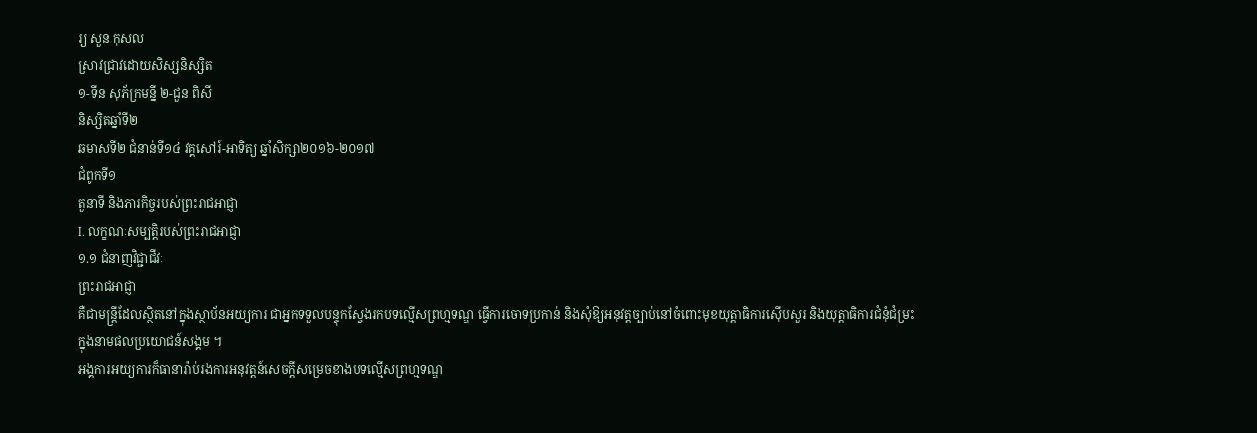រ្យ សួន កុសល
ស្រាវជ្រាវដោយសិស្សនិស្សិត
១-ទីន សុភ័ក្រមន្នី ២-ជួន ពិសី
និស្សិតឆ្នាំទី២
ឆមាសទី២ ជំនាន់ទី១៤ វគ្គសៅរ៍-អាទិត្យ ឆ្នាំសិក្សា២០១៦-២០១៧
ជំពូកទី១
តួនាទី និងភារកិច្ចរបស់ព្រះរាជអាជ្ញា
I. លក្ខណៈសម្បត្តិរបស់ព្រះរាជអាជ្ញា
១.១ ជំនាញវិជ្ជាជីវៈ
ព្រះរាជអាជ្ញា
គឺជាមន្រ្ដីដែលស្ថិតនៅក្នុងស្ថាប័នអយ្យការ ជាអ្នកទទួលបន្ទុកស្វែងរកបទល្មើសព្រហ្មទណ្ឌ ធ្វើការចោទប្រកាន់ និងសុំឱ្យអនុវត្តច្បាប់នៅចំពោះមុខយុត្តាធិការស៊ើបសួរ និងយុត្តាធិការជំនុំជំម្រះ
ក្នុងនាមផលប្រយោជន៍សង្គម ។
អង្គការអយ្យការក៏ធានារ៉ាប់រងការអនុវត្តន៍សេចក្ដីសម្រេចខាងបទល្មើសព្រហ្មទណ្ឌ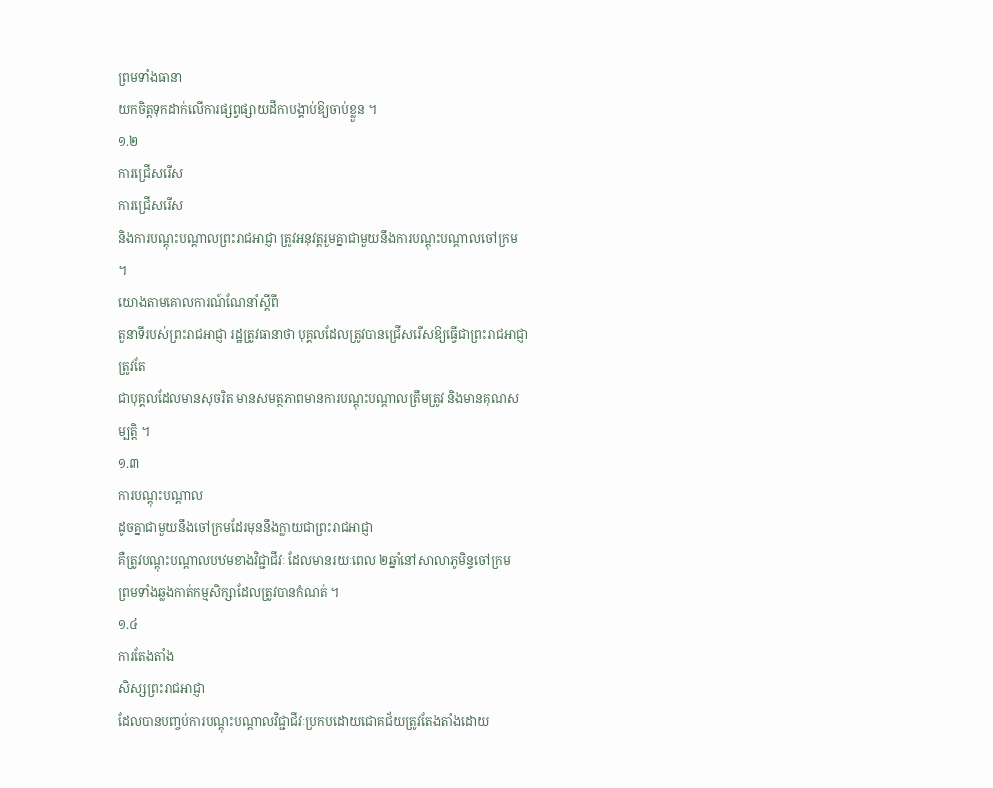ព្រមទាំងធានា
យកចិត្តទុកដាក់លើការផ្សព្វផ្សាយដីកាបង្គាប់ឱ្យចាប់ខ្លួន ។
១.២
ការជ្រើសរើស
ការជ្រើសរើស
និងការបណ្ដុះបណ្ដាលព្រះរាជអាជ្ញា ត្រូវអនុវត្តរួមគ្នាជាមួយនឹងការបណ្ដុះបណ្ដាលចៅក្រម
។
យោងតាមគោលការណ៍ណែនាំស្ដីពី
តួនាទីរបស់ព្រះរាជអាជ្ញា រដ្ឋត្រូវធានាថា បុគ្គលដែលត្រូវបានជ្រើសរើសឱ្យធ្វើជាព្រះរាជអាជ្ញាត្រូវតែ
ជាបុគ្គលដែលមានសុចរិត មានសមត្ថភាពមានការបណ្ដុះបណ្ដាលត្រឹមត្រូវ និងមានគុណសម្បត្តិ ។
១.៣
ការបណ្ដុះបណ្ដាល
ដូចគ្នាជាមួយនឹងចៅក្រមដែរមុននឹងក្លាយជាព្រះរាជអាជ្ញា
គឺត្រូវបណ្ដុះបណ្ដាលបឋមខាងវិជ្ជាជីវៈ ដែលមានរយៈពេល ២ឆ្នាំនៅសាលាភូមិន្ទចៅក្រម
ព្រមទាំងឆ្លងកាត់កម្មសិក្សាដែលត្រូវបានកំណត់ ។
១.៤
ការតែងតាំង
សិស្សព្រះរាជអាជ្ញា
ដែលបានបញ្ចប់ការបណ្ដុះបណ្ដាលវិជ្ជាជីវៈប្រកបដោយជោគជ័យត្រូវតែងតាំងដោយ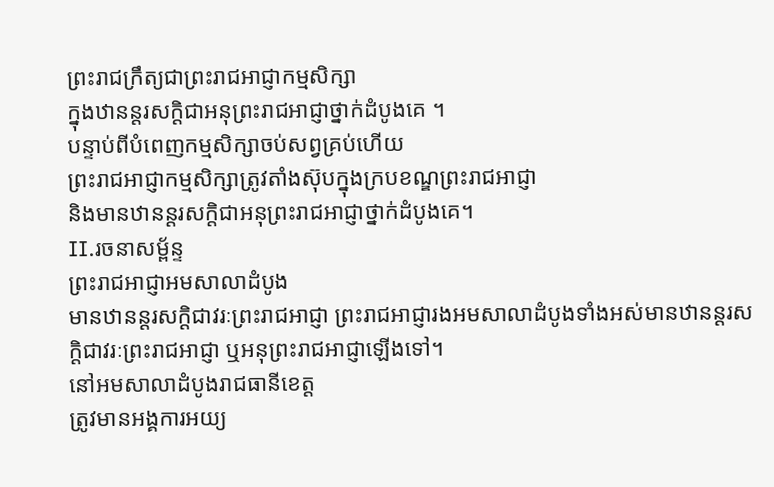ព្រះរាជក្រឹត្យជាព្រះរាជអាជ្ញាកម្មសិក្សា
ក្នុងឋានន្ដរសក្ដិជាអនុព្រះរាជអាជ្ញាថ្នាក់ដំបូងគេ ។
បន្ទាប់ពីបំពេញកម្មសិក្សាចប់សព្វគ្រប់ហើយ
ព្រះរាជអាជ្ញាកម្មសិក្សាត្រូវតាំងស៊ុបក្នុងក្របខណ្ឌព្រះរាជអាជ្ញា
និងមានឋានន្ដរសក្តិជាអនុព្រះរាជអាជ្ញាថ្នាក់ដំបូងគេ។
II.រចនាសម្ព័ន្ទ
ព្រះរាជអាជ្ញាអមសាលាដំបូង
មានឋានន្ដរសក្ដិជាវរៈព្រះរាជអាជ្ញា ព្រះរាជអាជ្ញារងអមសាលាដំបូងទាំងអស់មានឋានន្ដរសក្ដិជាវរៈព្រះរាជអាជ្ញា ឬអនុព្រះរាជអាជ្ញាឡើងទៅ។
នៅអមសាលាដំបូងរាជធានីខេត្ត
ត្រូវមានអង្គការអយ្យ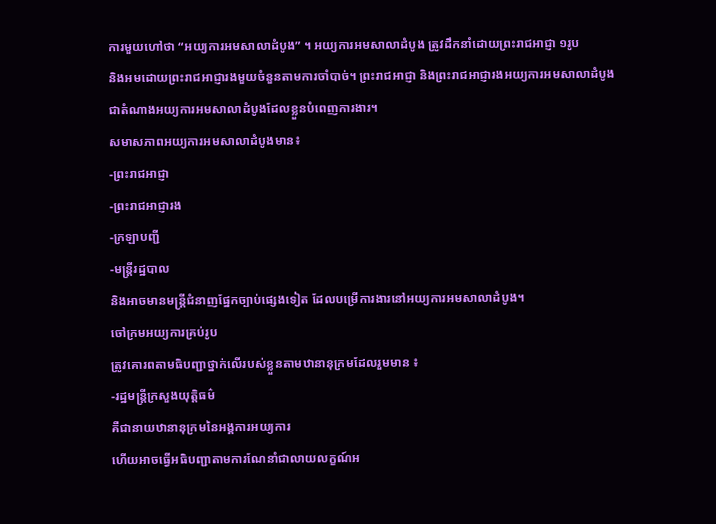ការមួយហៅថា “អយ្យការអមសាលាដំបូង” ។ អយ្យការអមសាលាដំបូង ត្រូវដឹកនាំដោយព្រះរាជអាជ្ញា ១រូប
និងអមដោយព្រះរាជអាជ្ញារងមួយចំនួនតាមការចាំបាច់។ ព្រះរាជអាជ្ញា និងព្រះរាជអាជ្ញារងអយ្យការអមសាលាដំបូង
ជាតំណាងអយ្យការអមសាលាដំបូងដែលខ្លួនបំពេញការងារ។
សមាសភាពអយ្យការអមសាលាដំបូងមាន៖
-ព្រះរាជអាជ្ញា
-ព្រះរាជអាជ្ញារង
-ក្រឡាបញ្ជី
-មន្រ្ដីរដ្ឋបាល
និងអាចមានមន្រ្ដីជំនាញផ្នែកច្បាប់ផ្សេងទៀត ដែលបម្រើការងារនៅអយ្យការអមសាលាដំបូង។
ចៅក្រមអយ្យការគ្រប់រូប
ត្រូវគោរពតាមធិបញ្ជាថ្នាក់លើរបស់ខ្លួនតាមឋានានុក្រមដែលរួមមាន ៖
-រដ្ឋមន្រ្ដីក្រសួងយុត្តិធម៌
គឺជានាយឋានានុក្រមនៃអង្គការអយ្យការ
ហើយអាចធ្វើអធិបញ្ជាតាមការណែនាំជាលាយលក្ខណ៍អ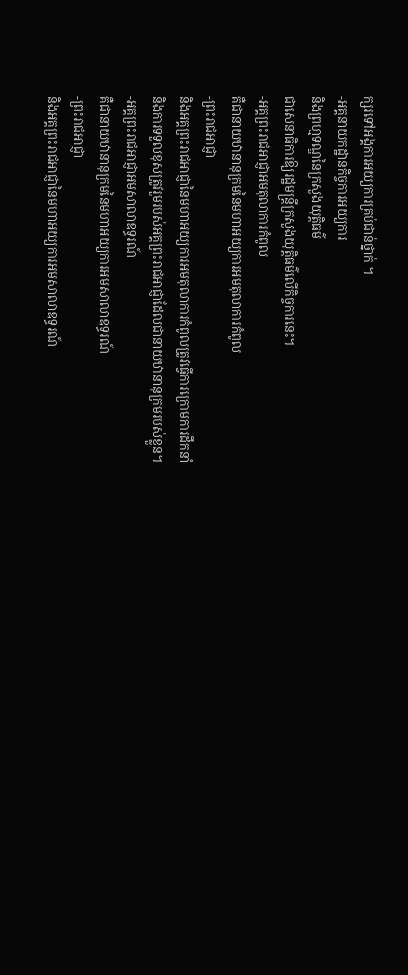ក្សរទៅអង្គការអយ្យការគ្រប់ជាន់ថ្នាក់ ។
-អគ្គនាយកដ្ឋានកិច្ចការអយ្យការ
និងព្រហ្មទណ្ឌនៃក្រសួងយុត្តិធម៌
ជាសេនាធិការឱ្យរដ្ឋមន្រ្ដីក្រសួងយុត្តិធម៌លើកិច្ចការនេះ។
-អគ្គព្រះរាជអាជ្ញាអមតុលាការកំពូល
គឺជានាយឋានានុក្រមនៃមហាអយ្យការអមតុលាការកំពូល
-ព្រះរាជអាជ្ញា
និងអគ្គព្រះរាជអាជ្ញានៃមហាអយ្យការអមតុលាការកំពូលត្រូវធ្វើការក្រោមការដឹកនាំ
និងការទទួលខុសត្រូវរួមរបស់អគ្គព្រះរាជអាជ្ញាដែលជានាយឋានានុក្រមរបស់ខ្លួន។
-អគ្គព្រះរាជអាជ្ញាអមសាលាឧទ្ធរណ៍
គឺជានាយឋានានុក្រមនៃមហាអយ្យការអមសាលាឧទ្ធរណ៍
-ព្រះរាជអាជ្ញា
និងអគ្គព្រះរាជអាជ្ញានៃមហាអយ្យការអមសាលាឧទ្ធរណ៍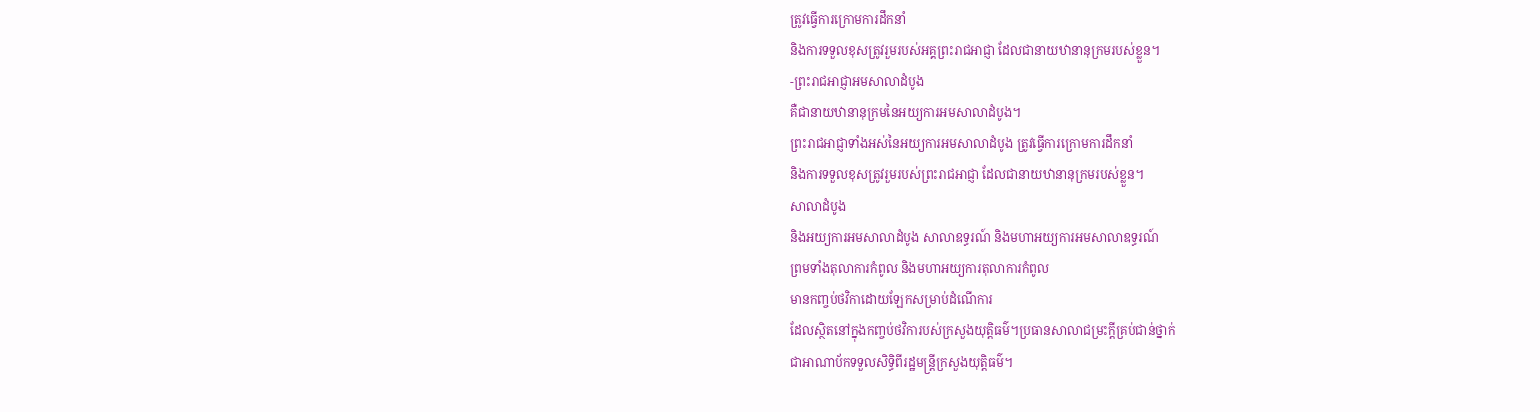ត្រូវធ្វើការក្រោមការដឹកនាំ
និងការទទួលខុសត្រូវរួមរបស់អគ្គព្រះរាជអាជ្ញា ដែលជានាយឋានានុក្រមរបស់ខ្លួន។
-ព្រះរាជអាជ្ញាអមសាលាដំបូង
គឺជានាយឋានានុក្រមនៃអយ្យការអមសាលាដំបូង។
ព្រះរាជអាជ្ញាទាំងអស់នៃអយ្យការអមសាលាដំបូង ត្រូវធ្វើការក្រោមការដឹកនាំ
និងការទទួលខុសត្រូវរួមរបស់ព្រះរាជអាជ្ញា ដែលជានាយឋានានុក្រមរបស់ខ្លួន។
សាលាដំបូង
និងអយ្យការអមសាលាដំបូង សាលាឧទ្ធរណ៍ និងមហាអយ្យការអមសាលាឧទ្ធរណ៍
ព្រមទាំងតុលាការកំពូល និងមហាអយ្យការតុលាការកំពូល
មានកញ្ចប់ថវិកាដោយឡែកសម្រាប់ដំណើការ
ដែលស្ថិតនៅក្នុងកញ្ចប់ថវិការបស់ក្រសួងយុត្តិធម៌។ប្រធានសាលាជម្រះក្ដីគ្រប់ជាន់ថ្នាក់
ជាអាណាប័កទទួលសិទ្ធិពីរដ្ឋមន្រ្ដីក្រសួងយុត្តិធម៌។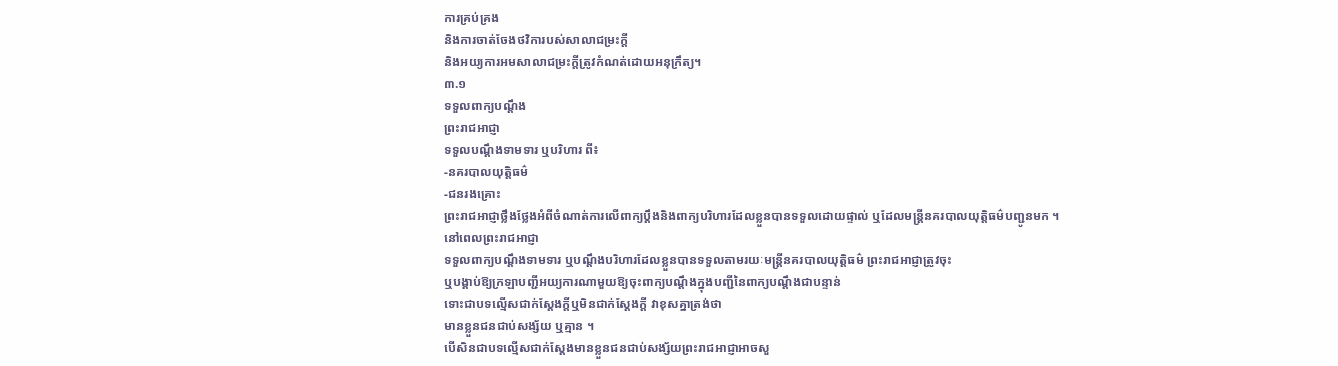ការគ្រប់គ្រង
និងការចាត់ចែងថវិការបស់សាលាជម្រះក្ដី
និងអយ្យការអមសាលាជម្រះក្ដីត្រូវកំណត់ដោយអនុក្រឹត្យ។
៣.១
ទទួលពាក្យបណ្ដឹង
ព្រះរាជអាជ្ញា
ទទួលបណ្ដឹងទាមទារ ឬបរិហារ ពី៖
-នគរបាលយុត្តិធម៌
-ជនរងគ្រោះ
ព្រះរាជអាជ្ញាថ្លឹងថ្លែងអំពីចំណាត់ការលើពាក្យប្ដឹងនិងពាក្យបរិហារដែលខ្លួនបានទទួលដោយផ្ទាល់ ឬដែលមន្រ្ដីនគរបាលយុត្តិធម៌បញ្ជូនមក ។
នៅពេលព្រះរាជអាជ្ញា
ទទួលពាក្យបណ្ដឹងទាមទារ ឬបណ្ដឹងបរិហារដែលខ្លួនបានទទួលតាមរយៈមន្រ្ដីនគរបាលយុត្តិធម៌ ព្រះរាជអាជ្ញាត្រូវចុះ
ឬបង្គាប់ឱ្យក្រឡាបញ្ជីអយ្យការណាមួយឱ្យចុះពាក្យបណ្ដឹងក្នុងបញ្ជីនៃពាក្យបណ្ដឹងជាបន្ទាន់
ទោះជាបទល្មើសជាក់ស្ដែងក្ដីឬមិនជាក់ស្ដែងក្ដី វាខុសគ្នាត្រង់ថា
មានខ្លួនជនជាប់សង្ស័យ ឬគ្មាន ។
បើសិនជាបទល្មើសជាក់ស្ដែងមានខ្លួនជនជាប់សង្ស័យព្រះរាជអាជ្ញាអាចសួ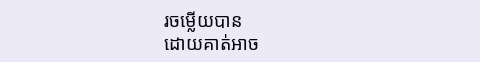រចម្លើយបាន
ដោយគាត់អាច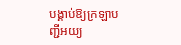បង្គាប់ឱ្យក្រឡាបញ្ជីអយ្យ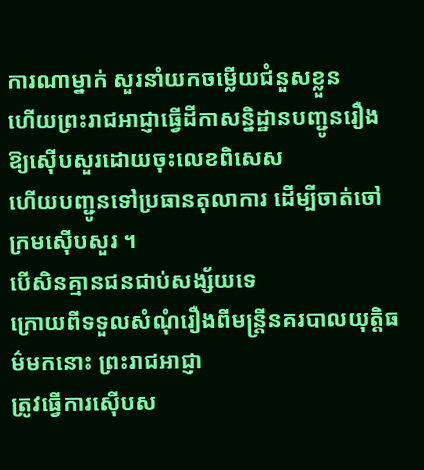ការណាម្នាក់ សួរនាំយកចម្លើយជំនួសខ្លួន
ហើយព្រះរាជអាជ្ញាធ្វើដីកាសន្និដ្ឋានបញ្ជូនរឿងឱ្យស៊ើបសួរដោយចុះលេខពិសេស
ហើយបញ្ជូនទៅប្រធានតុលាការ ដើម្បីចាត់ចៅក្រមស៊ើបសួរ ។
បើសិនគ្មានជនជាប់សង្ស័យទេ
ក្រោយពីទទួលសំណុំរឿងពីមន្រ្ដីនគរបាលយុត្តិធម៌មកនោះ ព្រះរាជអាជ្ញា
ត្រូវធ្វើការស៊ើបស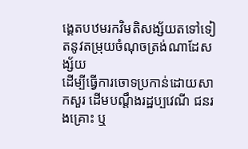ង្គេតបឋមរកវិមតិសង្ស័យតទៅទៀតនូវតម្រុយចំណុចត្រង់ណាដែសង្ស័យ
ដើម្បីធ្វើការចោទប្រកាន់ដោយសាកសួរ ដើមបណ្ដឹងរដ្ឋប្បវេណី ជនរងគ្រោះ ឬ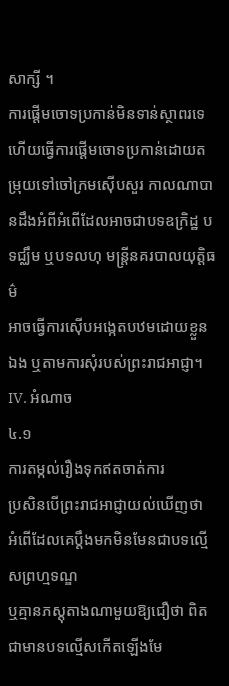សាក្សី ។
ការផ្ដើមចោទប្រកាន់មិនទាន់ស្ថាពរទេ
ហើយធ្វើការផ្ដើមចោទប្រកាន់ដោយតម្រុយទៅចៅក្រមស៊ើបសួរ កាលណាបានដឹងអំពីអំពើដែលអាចជាបទឧក្រិដ្ឋ បទជ្ឈឹម ឬបទលហុ មន្រ្ដីនគរបាលយុត្តិធម៌
អាចធ្វើការស៊ើបអង្កេតបឋមដោយខ្លួនឯង ឬតាមការសុំរបស់ព្រះរាជអាជ្ញា។
IV. អំណាច
៤.១
ការតម្កល់រឿងទុកឥតចាត់ការ
ប្រសិនបើព្រះរាជអាជ្ញាយល់ឃើញថា
អំពើដែលគេប្ដឹងមកមិនមែនជាបទល្មើសព្រហ្មទណ្ឌ
ឬគ្មានភស្ដុតាងណាមួយឱ្យជឿថា ពិតជាមានបទល្មើសកើតឡើងមែ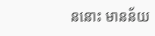ននោះ មានន័យ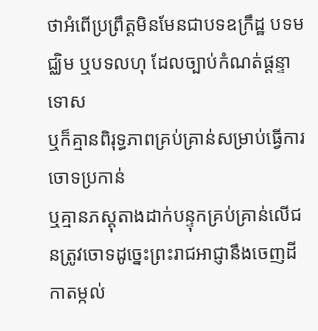ថាអំពើប្រព្រឹត្តមិនមែនជាបទឧក្រឹដ្ឋ បទមជ្ឈិម ឬបទលហុ ដែលច្បាប់កំណត់ផ្ដន្ទាទោស
ឬក៏គ្មានពិរុទ្ធភាពគ្រប់គ្រាន់សម្រាប់ធ្វើការចោទប្រកាន់
ឬគ្មានភស្ដុតាងដាក់បន្ទុកគ្រប់គ្រាន់លើជនត្រូវចោទដូច្នេះព្រះរាជអាជ្ញានឹងចេញដីកាតម្កល់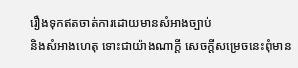រឿងទុកឥតចាត់ការដោយមានសំអាងច្បាប់
និងសំអាងហេតុ ទោះជាយ៉ាងណាក្ដី សេចក្ដីសម្រេចនេះពុំមាន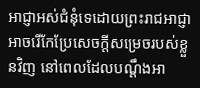អាជ្ញាអស់ជំនុំទេដោយព្រះរាជអាជ្ញា
អាចរើកែប្រែសេចក្ដីសម្រេចរបស់ខ្លួនវិញ នៅពេលដែលបណ្ដឹងអា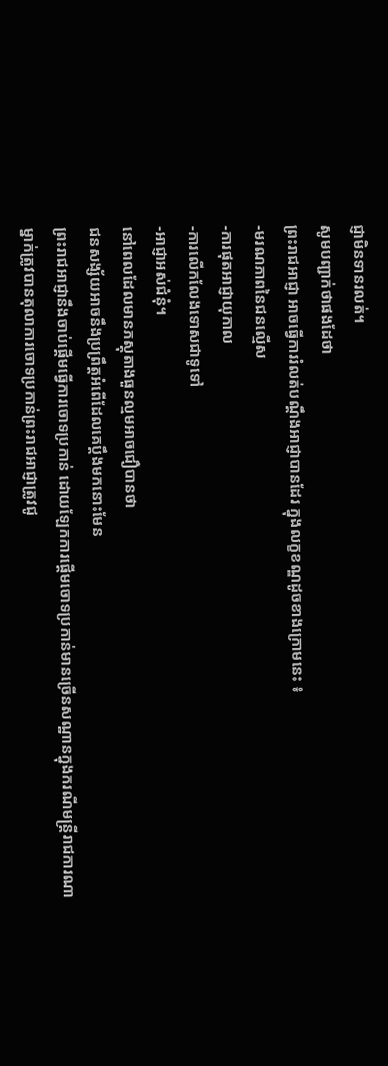ជ្ញាមិនទានរលត់។
សូមបញ្ជាក់ថាផងដែថា
ព្រះរាជអាជ្ញា អាចធ្វើការរំលត់បណ្ដឹងអាជ្ញាបានដែរ ក្នុងលក្ខខណ្ឌដូចខាងក្រោមនេះ ៖
-មរណភាពនៃជនល្មើស
-ការផុតអាជ្ញាយុកាល
-ការលើកលែងទោសជាទូទៅ
-អាជ្ញាអស់ជំនុំ។
នៅពេលដែលមានភស្ដុតាងធួនល្មមអាចជឿបានថា
ជនសង្ស័យអាចនឹងប្រព្រឹត្តអំពើដែលគេប្ដឹងមកនោះមែន
ព្រះរាជអាជ្ញានឹងចាប់ផ្ដើមធ្វើការចោទប្រកាន់ ដោយឡែកការផ្ដើមចោទប្រកាន់មានច្រើនសណ្ឋានក្នុងករណីមន្រ្ដីរាជការណាម្នាក់ត្រូវបានតុលាការចោទប្រកាន់ព្រះរាជអាជ្ញាត្រូវជូ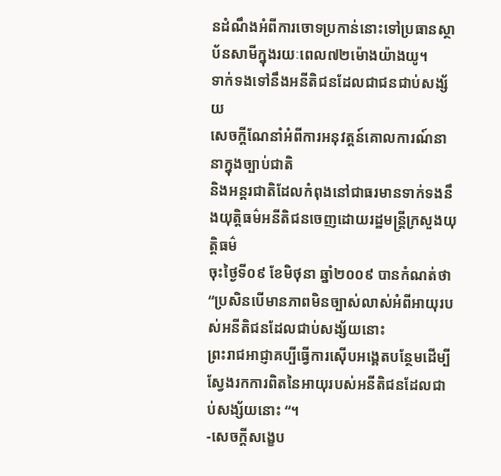នដំណឹងអំពីការចោទប្រកាន់នោះទៅប្រធានស្ថាប័នសាមីក្នុងរយៈពេល៧២ម៉ោងយ៉ាងយូ។
ទាក់ទងទៅនឹងអនីតិជនដែលជាជនជាប់សង្ស័យ
សេចក្ដីណែនាំអំពីការអនុវត្តន៍គោលការណ៍នានាក្នុងច្បាប់ជាតិ
និងអន្ដរជាតិដែលកំពុងនៅជាធរមានទាក់ទងនឹងយុត្តិធម៌អនីតិជនចេញដោយរដ្ឋមន្រ្ដីក្រសួងយុត្តិធម៌
ចុះថ្ងៃទី០៩ ខែមិថុនា ឆ្នាំ២០០៩ បានកំណត់ថា “ប្រសិនបើមានភាពមិនច្បាស់លាស់អំពីអាយុរបស់អនីតិជនដែលជាប់សង្ស័យនោះ
ព្រះរាជអាជ្ញាគប្បីធ្វើការស៊ើបអង្គេតបន្ថែមដើម្បីស្វែងរកការពិតនៃអាយុរបស់អនីតិជនដែលជាប់សង្ស័យនោះ “។
-សេចក្ដីសង្ខេប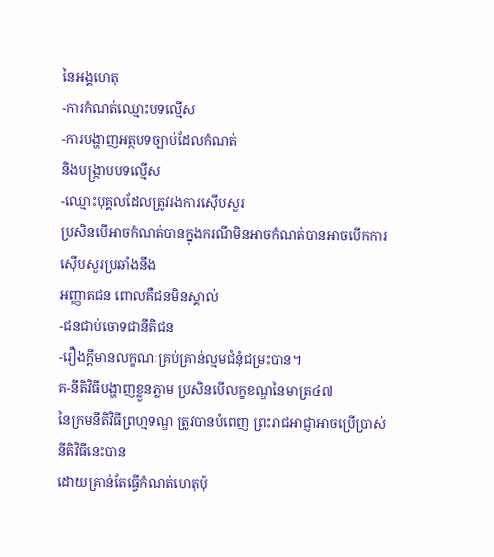នៃអង្គហេតុ
-ការកំណត់ឈ្មោះបទល្មើស
-ការបង្ហាញអត្ថបទច្បាប់ដែលកំណត់
និងបង្រ្កាបបទល្មើស
-ឈ្មោះបុគ្គលដែលត្រូវរងការស៊ើបសួរ
ប្រសិនបើអាចកំណត់បានក្នុងករណីមិនអាចកំណត់បានអាចបើកការស៊ើបសួរប្រឆាំងនឹង
អញ្ញាតជន ពោលគឺជនមិនស្គាល់
-ជនជាប់ចោទជានីតិជន
-រឿងក្ដីមានលក្ខណៈគ្រប់គ្រាន់ល្មមជំនុំជម្រះបាន។
គ-នីតិវិធីបង្ហាញខ្លួនភ្លាម ប្រសិនបើលក្ខខណ្ឌនៃមាត្រ៤៧
នៃក្រមនីតិវិធីព្រហ្មទណ្ឌ ត្រូវបានបំពេញ ព្រះរាជអាជ្ញាអាចប្រើប្រាស់នីតិវិធីនេះបាន
ដោយគ្រាន់តែធ្វើកំណត់ហេតុប៉ុ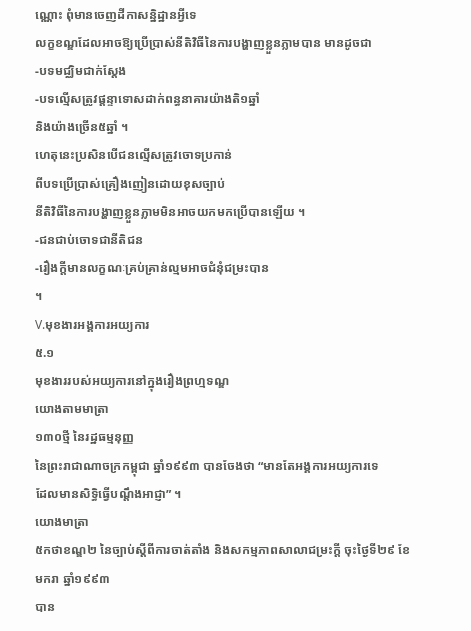ណ្ណោះ ពុំមានចេញដីកាសន្និដ្ឋានអ្វីទេ
លក្ខខណ្ឌដែលអាចឱ្យប្រើប្រាស់នីតិវិធីនៃការបង្ហាញខ្លួនភ្លាមបាន មានដូចជា
-បទមជ្ឈិមជាក់ស្ដែង
-បទល្មើសត្រូវផ្ដន្ទាទោសដាក់ពន្ធនាគារយ៉ាងតិ១ឆ្នាំ
និងយ៉ាងច្រើន៥ឆ្នាំ ។
ហេតុនេះប្រសិនបើជនល្មើសត្រូវចោទប្រកាន់
ពីបទប្រើប្រាស់គ្រឿងញៀនដោយខុសច្បាប់
នីតិវិធីនៃការបង្ហាញខ្លួនភ្លាមមិនអាចយកមកប្រើបានឡើយ ។
-ជនជាប់ចោទជានីតិជន
-រឿងក្ដីមានលក្ខណៈគ្រប់គ្រាន់ល្មមអាចជំនុំជម្រះបាន
។
V.មុខងារអង្គការអយ្យការ
៥.១
មុខងាររបស់អយ្យការនៅក្នុងរឿងព្រហ្មទណ្ឌ
យោងតាមមាត្រា
១៣០ថ្មី នៃរដ្ឋធម្មនុញ្ញ
នៃព្រះរាជាណាចក្រកម្ពុជា ឆ្នាំ១៩៩៣ បានចែងថា “មានតែអង្គការអយ្យការទេ
ដែលមានសិទ្ធិធ្វើបណ្ដឹងអាជ្ញា” ។
យោងមាត្រា
៥កថាខណ្ឌ២ នៃច្បាប់ស្ដីពីការចាត់តាំង និងសកម្មភាពសាលាជម្រះក្ដី ចុះថ្ងៃទី២៩ ខែមករា ឆ្នាំ១៩៩៣
បាន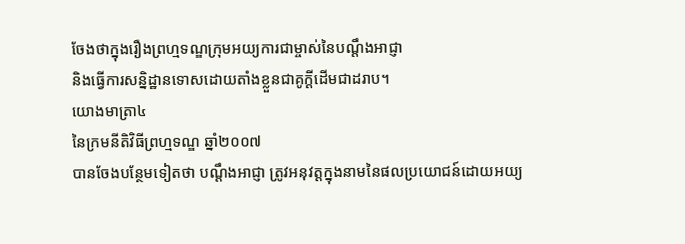ចែងថាក្នុងរឿងព្រហ្មទណ្ឌក្រុមអយ្យការជាម្ចាស់នៃបណ្ដឹងអាជ្ញា
និងធ្វើការសន្និដ្ឋានទោសដោយតាំងខ្លួនជាគូក្ដីដើមជាដរាប។
យោងមាត្រា៤
នៃក្រមនីតិវិធីព្រហ្មទណ្ឌ ឆ្នាំ២០០៧
បានចែងបន្ថែមទៀតថា បណ្ដឹងអាជ្ញា ត្រូវអនុវត្តក្នុងនាមនៃផលប្រយោជន៍ដោយអយ្យ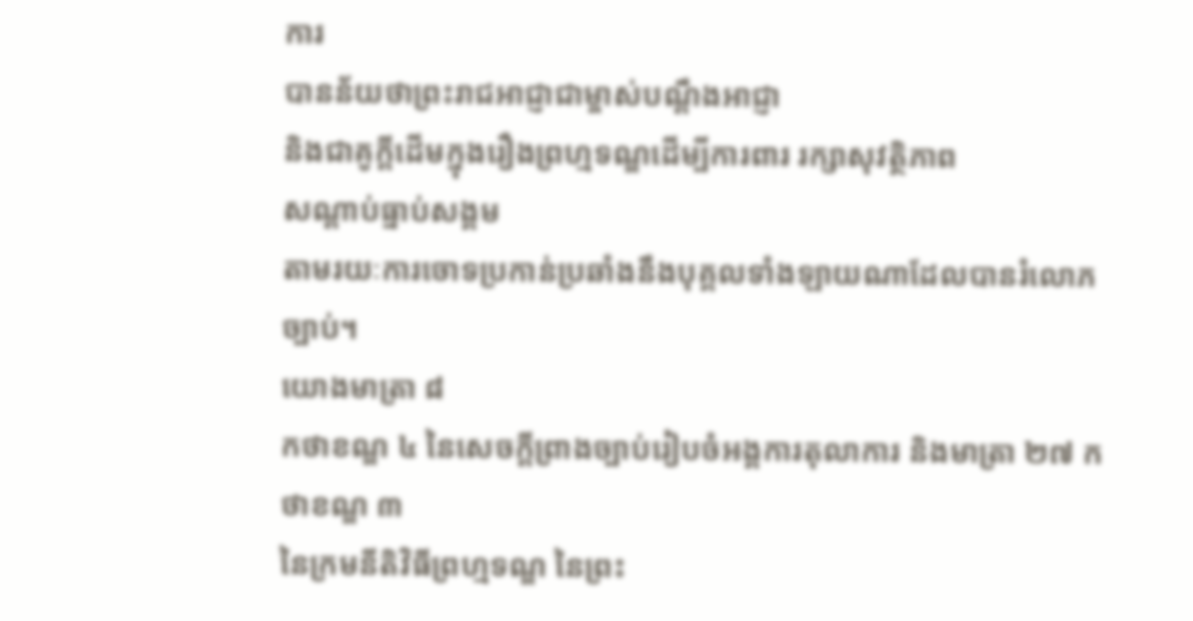ការ
បានន័យថាព្រះរាជអាជ្ញាជាម្ចាស់បណ្ដឹងអាជ្ញា
និងជាគូក្ដីដើមក្នុងរឿងព្រហ្មទណ្ឌដើម្បីការពារ រក្សាសុវត្ថិភាព
សណ្ដាប់ធ្នាប់សង្គម
តាមរយៈការចោទប្រកាន់ប្រឆាំងនឹងបុគ្គលទាំងឡាយណាដែលបានរំលោភច្បាប់។
យោងមាត្រា ៨
កថាខណ្ឌ ៤ នៃសេចក្ដីព្រាងច្បាប់រៀបចំអង្គការតុលាការ និងមាត្រា ២៧ កថាខណ្ឌ ៣
នៃក្រមនីតិវិធីព្រហ្មទណ្ឌ នៃព្រះ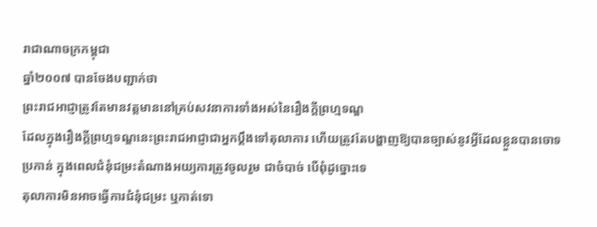រាជាណាចក្រកម្ពុជា
ឆ្នាំ២០០៧ បានចែងបញ្ជាក់ថា
ព្រះរាជអាជ្ញាត្រូវតែមានវត្តមាននៅគ្រប់សវនាការទាំងអស់នៃរឿងក្ដីព្រហ្មទណ្ឌ
ដែលក្នុងរឿងក្ដីព្រហ្មទណ្ឌនេះព្រះរាជអាជ្ញាជាអ្នកប្ដឹងទៅតុលាការ ហើយត្រូវតែបង្ហាញឱ្យបានច្បាស់នូវអ្វីដែលខ្លួនបានចោទប្រកាន់ ក្នុងពេលជំនុំជម្រះតំណាងអយ្យការត្រូវចូលរួម ជាចំបាច់ បើពុំដូច្នោះទេ
តុលាការមិនអាចធ្វើការជំនុំជម្រះ ឬកាត់ទោ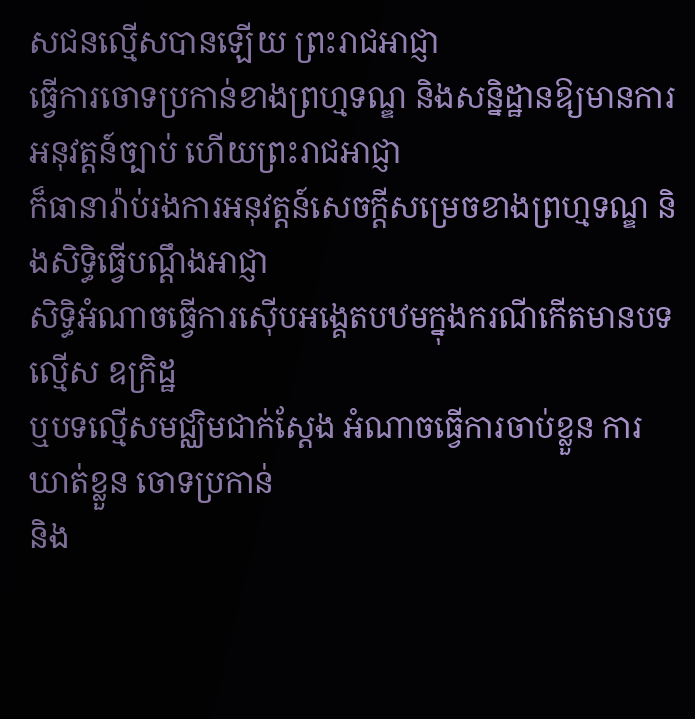សជនល្មើសបានឡើយ ព្រះរាជអាជ្ញា
ធ្វើការចោទប្រកាន់ខាងព្រហ្មទណ្ឌ និងសន្និដ្ឋានឱ្យមានការអនុវត្តន៍ច្បាប់ ហើយព្រះរាជអាជ្ញា
ក៏ធានារ៉ាប់រងការអនុវត្តន៍សេចក្ដីសម្រេចខាងព្រហ្មទណ្ឌ និងសិទ្ធិធ្វើបណ្ដឹងអាជ្ញា
សិទ្ធិអំណាចធ្វើការស៊ើបអង្គេតបឋមក្នុងករណីកើតមានបទល្មើស ឧក្រិដ្ឋ
ឬបទល្មើសមជ្ឈិមជាក់ស្ដែង អំណាចធ្វើការចាប់ខ្លួន ការឃាត់ខ្លួន ចោទប្រកាន់
និង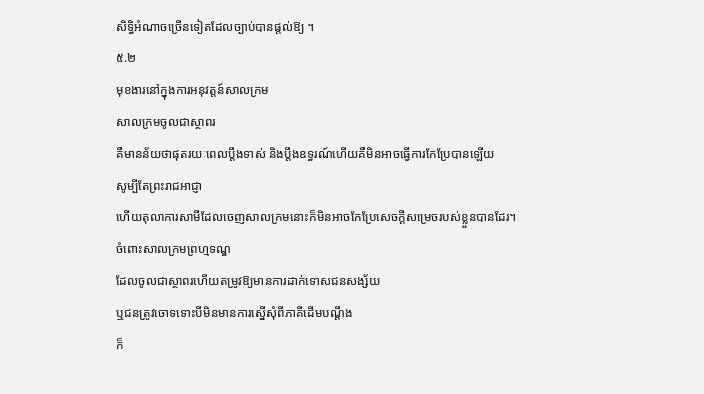សិទ្ធិអំណាចច្រើនទៀតដែលច្បាប់បានផ្ដល់ឱ្យ ។
៥.២
មុខងារនៅក្នុងការអនុវត្តន៍សាលក្រម
សាលក្រមចូលជាស្ថាពរ
គឺមានន័យថាផុតរយៈពេលប្ដឹងទាស់ និងប្ដឹងឧទ្ធរណ៍ហើយគឺមិនអាចធ្វើការកែប្រែបានឡើយ
សូម្បីតែព្រះរាជអាជ្ញា
ហើយតុលាការសាមីដែលចេញសាលក្រមនោះក៏មិនអាចកែប្រែសេចក្ដីសម្រេចរបស់ខ្លួនបានដែរ។
ចំពោះសាលក្រមព្រហ្មទណ្ឌ
ដែលចូលជាស្ថាពរហើយតម្រូវឱ្យមានការដាក់ទោសជនសង្ស័យ
ឬជនត្រូវចោទទោះបីមិនមានការស្នើសុំពីភាគីដើមបណ្ដឹង
ក៏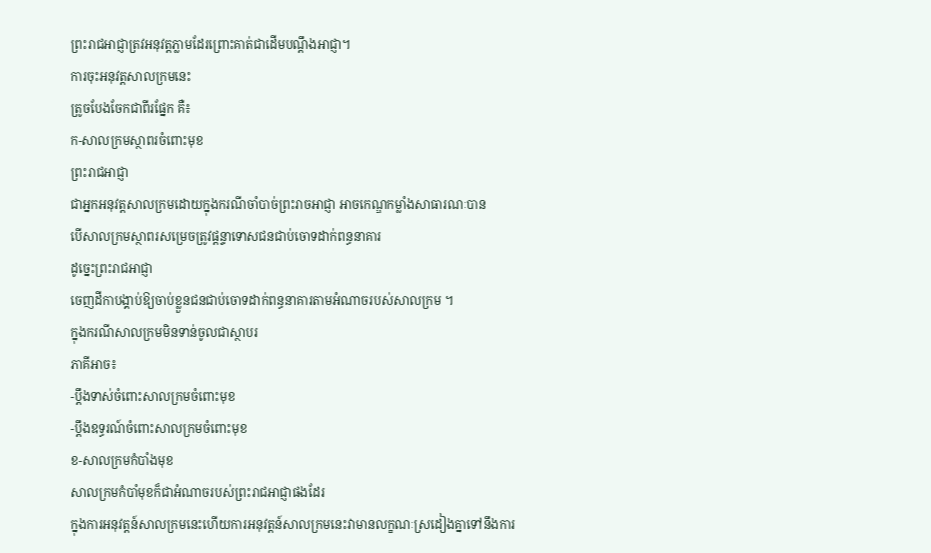ព្រះរាជអាជ្ញាត្រវអនុវត្តភ្លាមដែរព្រោះគាត់ជាដើមបណ្ដឹងអាជ្ញា។
ការចុះអនុវត្តសាលក្រមនេះ
ត្រូចបែងចែកជាពីរផ្នែក គឺ៖
ក-សាលក្រមស្ថាពរចំពោះមុខ
ព្រះរាជអាជ្ញា
ជាអ្នកអនុវត្តសាលក្រមដោយក្នុងករណីចាំបាច់ព្រះរាចអាជ្ញា អាចកេណ្ឌកម្លាំងសាធារណៈបាន
បើសាលក្រមស្ថាពរសម្រេចត្រូវផ្ដន្ទាទោសជនជាប់ចោទដាក់ពន្ធនាគារ
ដូច្នេះព្រះរាជអាជ្ញា
ចេញដីកាបង្គាប់ឱ្យចាប់ខ្លួនជនជាប់ចោទដាក់ពន្ធនាគារតាមអំណាចរបស់សាលក្រម ។
ក្នុងករណីសាលក្រមមិនទាន់ចូលជាស្ថាបរ
ភាគីអាច៖
-ប្ដឹងទាស់ចំពោះសាលក្រមចំពោះមុខ
-ប្ដឹងឧទ្ធរណ៍ចំពោះសាលក្រមចំពោះមុខ
ខ-សាលក្រមកំបាំងមុខ
សាលក្រមកំបាំមុខក៏ជាអំណាចរបស់ព្រះរាជអាជ្ញាផងដែរ
ក្នុងការអនុវត្តន៍សាលក្រមនេះហើយការអនុវត្តន៍សាលក្រមនេះវាមានលក្ខណៈស្រដៀងគ្នាទៅនឹងការ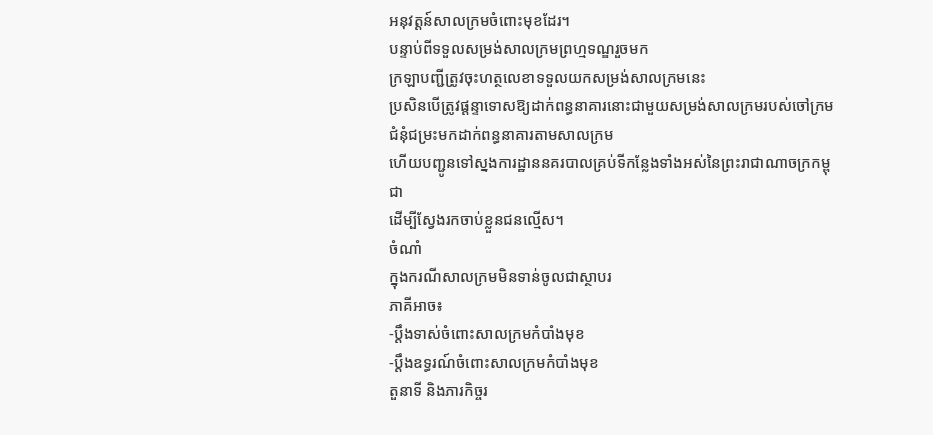អនុវត្តន៍សាលក្រមចំពោះមុខដែរ។
បន្ទាប់ពីទទួលសម្រង់សាលក្រមព្រហ្មទណ្ឌរួចមក
ក្រឡាបញ្ជីត្រូវចុះហត្ថលេខាទទួលយកសម្រង់សាលក្រមនេះ
ប្រសិនបើត្រូវផ្ដន្ទាទោសឱ្យដាក់ពន្ធនាគារនោះជាមួយសម្រង់សាលក្រមរបស់ចៅក្រមជំនុំជម្រះមកដាក់ពន្ធនាគារតាមសាលក្រម
ហើយបញ្ជូនទៅស្នងការដ្ឋាននគរបាលគ្រប់ទីកន្លែងទាំងអស់នៃព្រះរាជាណាចក្រកម្ពុជា
ដើម្បីស្វែងរកចាប់ខ្លួនជនល្មើស។
ចំណាំ
ក្នុងករណីសាលក្រមមិនទាន់ចូលជាស្ថាបរ
ភាគីអាច៖
-ប្ដឹងទាស់ចំពោះសាលក្រមកំបាំងមុខ
-ប្ដឹងឧទ្ធរណ៍ចំពោះសាលក្រមកំបាំងមុខ
តួនាទី និងភារកិច្ចរ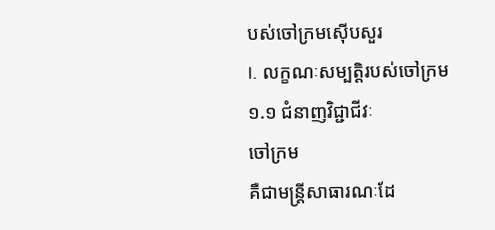បស់ចៅក្រមស៊ើបសួរ
I. លក្ខណៈសម្បត្តិរបស់ចៅក្រម
១.១ ជំនាញវិជ្ជាជីវៈ
ចៅក្រម
គឺជាមន្រ្ដីសាធារណៈដែ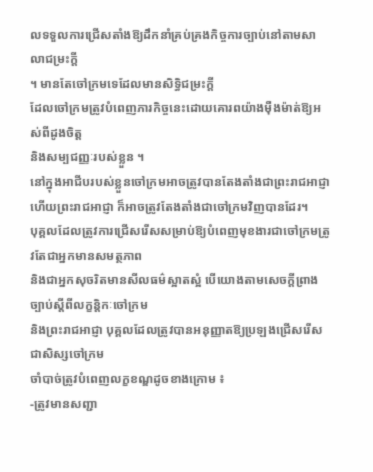លទទួលការជ្រើសតាំងឱ្យដឹកនាំគ្រប់គ្រងកិច្ចការច្បាប់នៅតាមសាលាជម្រះក្ដី
។ មានតែចៅក្រមទេដែលមានសិទ្ធិជម្រះក្ដី
ដែលចៅក្រមត្រូវបំពេញភារកិច្ចនេះដោយគោរពយ៉ាងម៉ឺងម៉ាត់ឱ្យអស់ពីដូងចិត្ត
និងសម្បជញ្ញៈរបស់ខ្លួន ។
នៅក្នុងអាជីបរបស់ខ្លួនចៅក្រមអាចត្រូវបានតែងតាំងជាព្រះរាជអាជ្ញា
ហើយព្រះរាជអាជ្ញា ក៏អាចត្រូវតែងតាំងជាចៅក្រមវិញបានដែរ។
បុគ្គលដែលត្រូវការជ្រើសរើសសម្រាប់ឱ្យបំពេញមុខងារជាចៅក្រមត្រូវតែជាអ្នកមានសមត្ថភាព
និងជាអ្នកសុចរិតមានសីលធម៌ស្អាតស្អំ បើយោងតាមសេចក្ដីព្រាងច្បាប់ស្ដីពីលក្ខន្ដិកៈចៅក្រម
និងព្រះរាជអាជ្ញា បុគ្គលដែលត្រូវបានអនុញ្ញាតឱ្យប្រឡងជ្រើសរើសជាសិស្សចៅក្រម
ចាំបាច់ត្រូវបំពេញលក្ខខណ្ឌដូចខាងក្រោម ៖
-ត្រូវមានសញ្ជា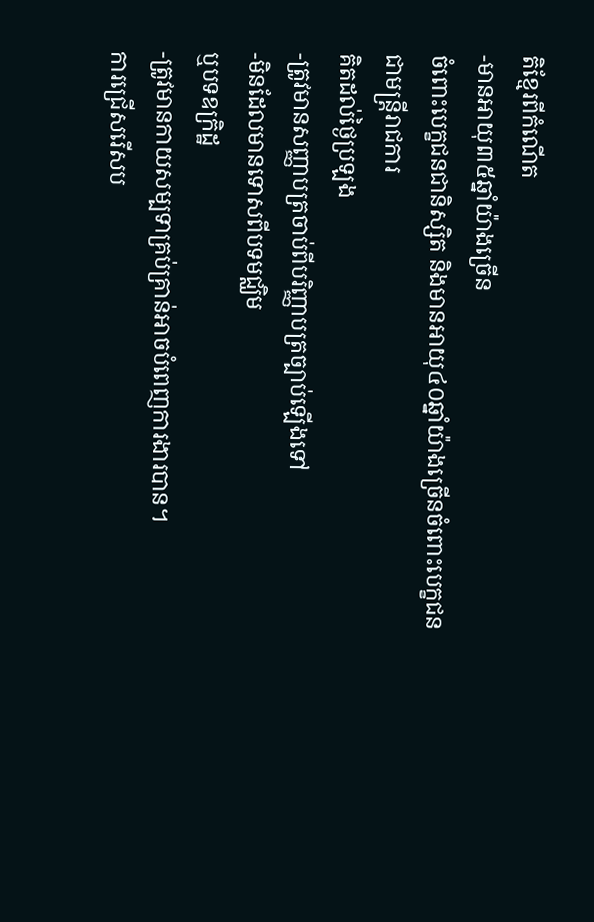តិខ្មែរពីកំណើត
-មានអាយុ៣៥ឆ្នាំយ៉ាងច្រើន
ចំពោះបេក្ខជនជានិស្សិត និងមានអាយុ៤០ឆ្នាំយ៉ាងច្រើនចំពោះបេក្ខជនជាមន្រ្ដីរាជការ
គិតដល់ថ្ងៃប្រឡង
-ត្រូវមានសញ្ញាបត្រចាប់ពីបរិញ្ញាបត្រច្បាប់ឡើងទៅ
-មិនដែលមានទោសពីបទមជ្ឈិម
ឬបទឧក្រិដ្ឋ
-ត្រូវមានកាយសម្បទាគ្រប់គ្រាន់អាចបំពេញការងារបាន។
ការជ្រើសរើសប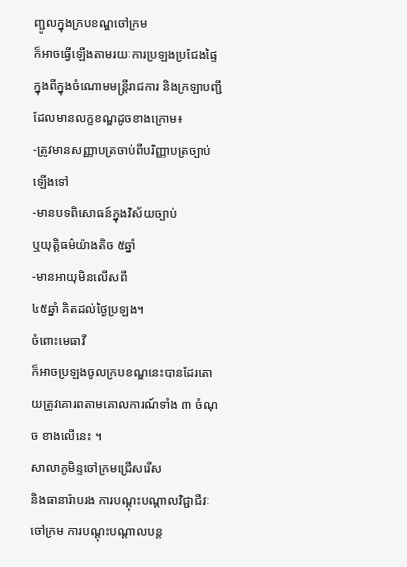ញ្ជូលក្នុងក្របខណ្ឌចៅក្រម
ក៏អាចធ្វើឡើងតាមរយៈការប្រឡងប្រជែងផ្ទៃក្នុងពីក្នុងចំណោមមន្រ្ដីរាជការ និងក្រឡាបញ្ជី
ដែលមានលក្ខខណ្ឌដូចខាងក្រោម៖
-ត្រូវមានសញ្ញាបត្រចាប់ពីបរិញ្ញាបត្រច្បាប់ឡើងទៅ
-មានបទពិសោធន៍ក្នុងវិស័យច្បាប់
ឬយុត្តិធម៌យ៉ាងតិច ៥ឆ្នាំ
-មានអាយុមិនលើសពី
៤៥ឆ្នាំ គិតដល់ថ្ងៃប្រឡង។
ចំពោះមេធាវី
ក៏អាចប្រឡងចូលក្របខណ្ឌនេះបានដែរតោយត្រូវគោរពតាមគោលការណ៍ទាំង ៣ ចំណុច ខាងលើនេះ ។
សាលាភូមិន្ទចៅក្រមជ្រើសរើស
និងធានារ៉ាបរង ការបណ្ដុះបណ្ដាលវិជ្ជាជីវៈចៅក្រម ការបណ្ដុះបណ្ដាលបន្ដ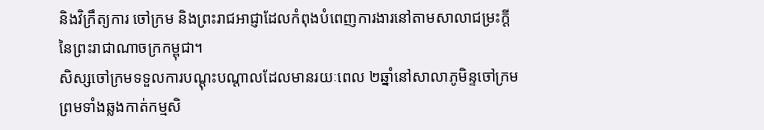និងវិក្រឹត្យការ ចៅក្រម និងព្រះរាជអាជ្ញាដែលកំពុងបំពេញការងារនៅតាមសាលាជម្រះក្ដីនៃព្រះរាជាណាចក្រកម្ពុជា។
សិស្សចៅក្រមទទួលការបណ្ដុះបណ្ដាលដែលមានរយៈពេល ២ឆ្នាំនៅសាលាភូមិន្ទចៅក្រម
ព្រមទាំងឆ្លងកាត់កម្មសិ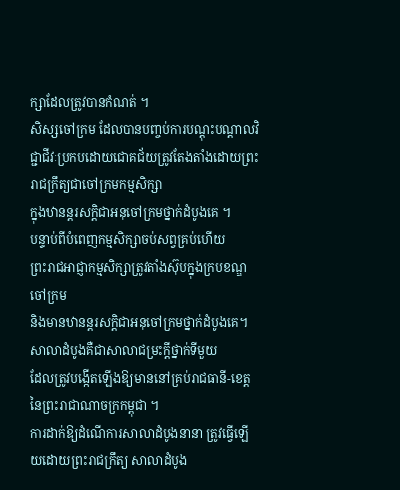ក្សាដែលត្រូវបានកំណត់ ។
សិស្សចៅក្រម ដែលបានបញ្ចប់ការបណ្ដុះបណ្ដាលវិជ្ជាជីវៈប្រកបដោយជោគជ័យត្រូវតែងតាំងដោយព្រះរាជក្រឹត្យជាចៅក្រមកម្មសិក្សា
ក្នុងឋានន្ដរសក្ដិជាអនុចៅក្រមថ្នាក់ដំបូងគេ ។
បន្ទាប់ពីបំពេញកម្មសិក្សាចប់សព្វគ្រប់ហើយ
ព្រះរាជអាជ្ញាកម្មសិក្សាត្រូវតាំងស៊ុបក្នុងក្របខណ្ឌចៅក្រម
និងមានឋានន្ដរសក្តិជាអនុចៅក្រមថ្នាក់ដំបូងគេ។
សាលាដំបូងគឺជាសាលាជម្រះក្ដីថ្នាក់ទីមួយ
ដែលត្រូវបង្កើតឡើងឱ្យមាននៅគ្រប់រាជធានី-ខេត្តនៃព្រះរាជាណាចក្រកម្ពុជា ។
ការដាក់ឱ្យដំណើការសាលាដំបូងនានា ត្រូវធ្វើឡើយដោយព្រះរាជក្រឹត្យ សាលាដំបូង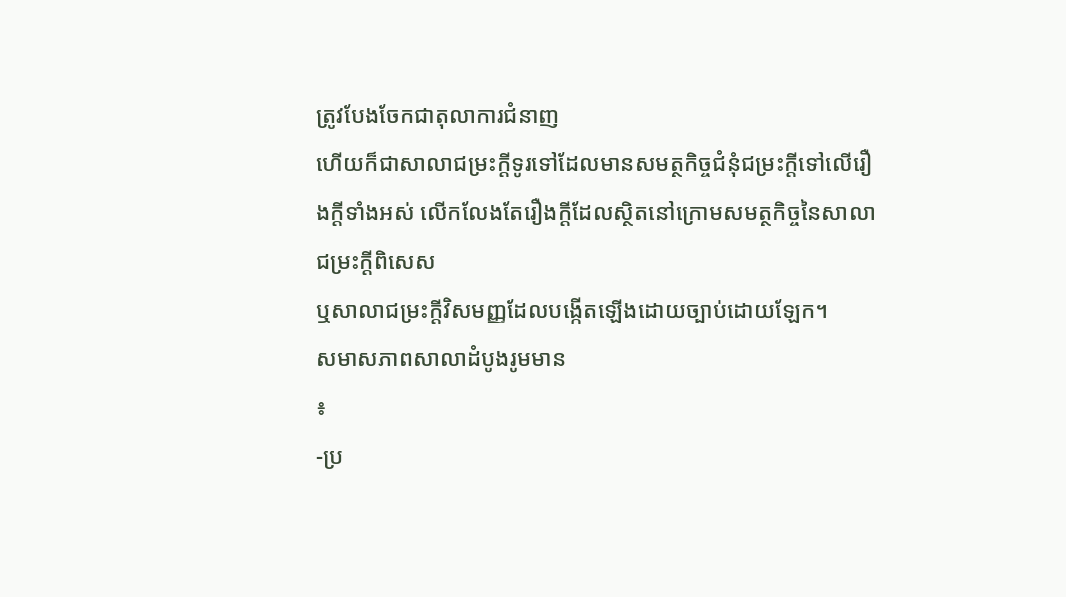ត្រូវបែងចែកជាតុលាការជំនាញ
ហើយក៏ជាសាលាជម្រះក្ដីទូរទៅដែលមានសមត្ថកិច្ចជំនុំជម្រះក្ដីទៅលើរឿងក្ដីទាំងអស់ លើកលែងតែរឿងក្ដីដែលស្ថិតនៅក្រោមសមត្ថកិច្ចនៃសាលាជម្រះក្ដីពិសេស
ឬសាលាជម្រះក្ដីវិសមញ្ញដែលបង្កើតឡើងដោយច្បាប់ដោយឡែក។
សមាសភាពសាលាដំបូងរូមមាន
៖
-ប្រ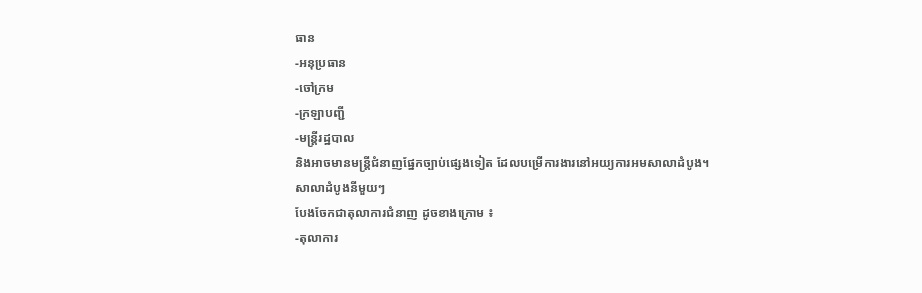ធាន
-អនុប្រធាន
-ចៅក្រម
-ក្រឡាបញ្ជី
-មន្រ្ដីរដ្ឋបាល
និងអាចមានមន្រ្ដីជំនាញផ្នែកច្បាប់ផ្សេងទៀត ដែលបម្រើការងារនៅអយ្យការអមសាលាដំបូង។
សាលាដំបូងនីមួយៗ
បែងចែកជាតុលាការជំនាញ ដូចខាងក្រោម ៖
-តុលាការ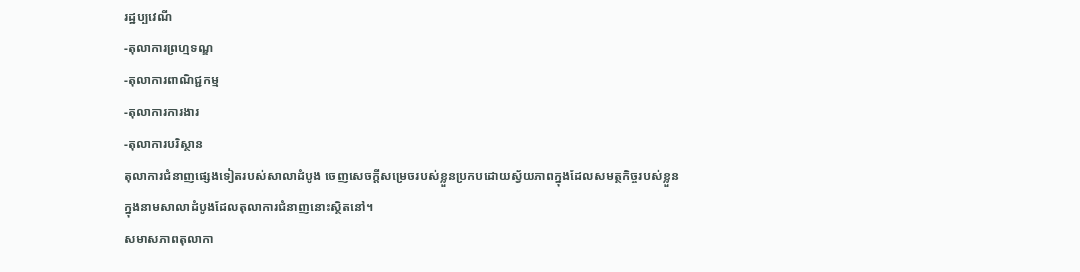រដ្ឋប្បវេណី
-តុលាការព្រហ្មទណ្ឌ
-តុលាការពាណិជ្ជកម្ម
-តុលាការការងារ
-តុលាការបរិស្ថាន
តុលាការជំនាញផ្សេងទៀតរបស់សាលាដំបូង ចេញសេចក្ដីសម្រេចរបស់ខ្លួនប្រកបដោយស្វ័យភាពក្នុងដែលសមត្ថកិច្ចរបស់ខ្លួន
ក្នុងនាមសាលាដំបូងដែលតុលាការជំនាញនោះស្ថិតនៅ។
សមាសភាពតុលាកា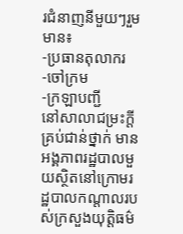រជំនាញនីមួយៗរួមមាន៖
-ប្រធានតុលាករ
-ចៅក្រម
-ក្រឡាបញ្ជី
នៅសាលាជម្រះក្ដីគ្រប់ជាន់ថ្នាក់ មានអង្គភាពរដ្ឋបាលមួយស្ថិតនៅក្រោមរដ្ឋបាលកណ្ដាលរបស់ក្រសួងយុត្តិធម៌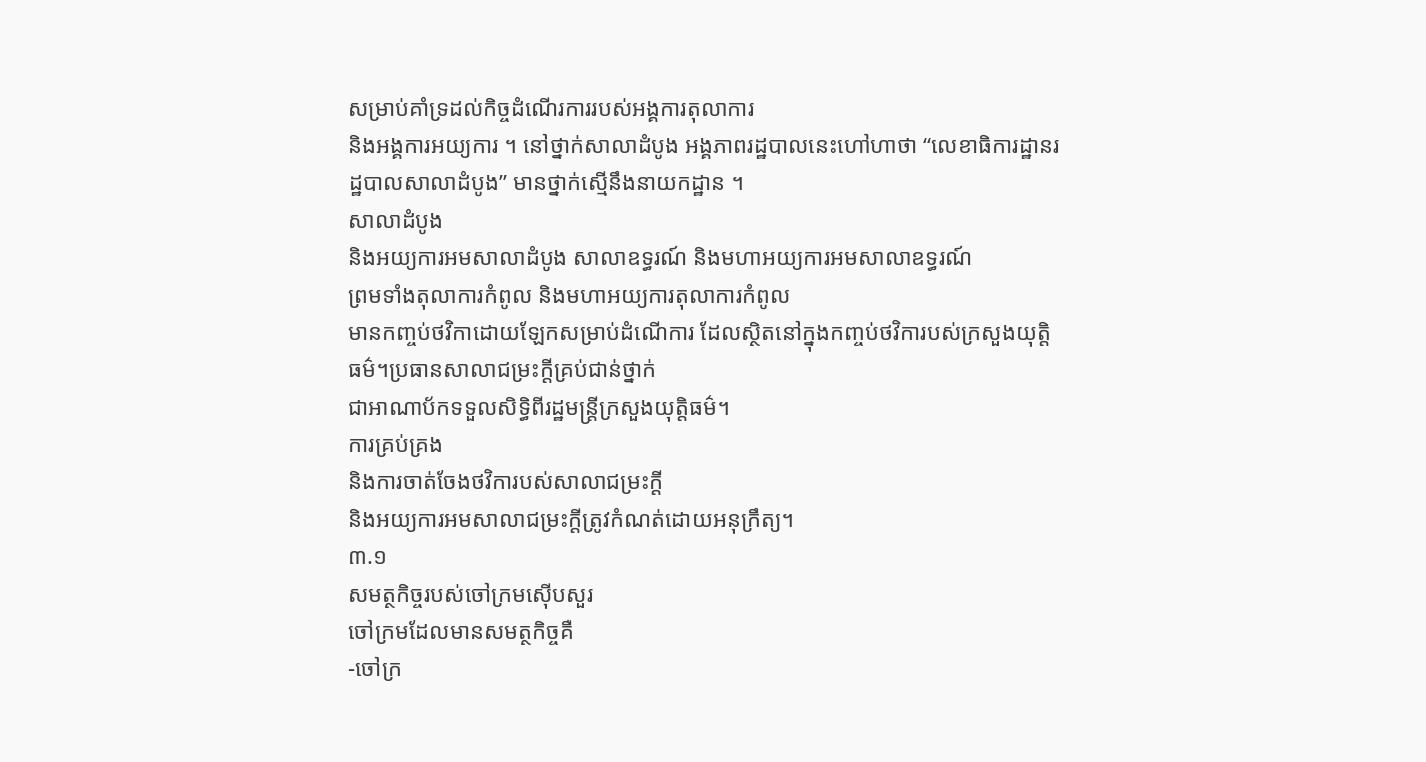សម្រាប់គាំទ្រដល់កិច្ចដំណើរការរបស់អង្គការតុលាការ
និងអង្គការអយ្យការ ។ នៅថ្នាក់សាលាដំបូង អង្គភាពរដ្ឋបាលនេះហៅហាថា “លេខាធិការដ្ឋានរដ្ឋបាលសាលាដំបូង” មានថ្នាក់ស្មើនឹងនាយកដ្ឋាន ។
សាលាដំបូង
និងអយ្យការអមសាលាដំបូង សាលាឧទ្ធរណ៍ និងមហាអយ្យការអមសាលាឧទ្ធរណ៍
ព្រមទាំងតុលាការកំពូល និងមហាអយ្យការតុលាការកំពូល
មានកញ្ចប់ថវិកាដោយឡែកសម្រាប់ដំណើការ ដែលស្ថិតនៅក្នុងកញ្ចប់ថវិការបស់ក្រសួងយុត្តិធម៌។ប្រធានសាលាជម្រះក្ដីគ្រប់ជាន់ថ្នាក់
ជាអាណាប័កទទួលសិទ្ធិពីរដ្ឋមន្រ្ដីក្រសួងយុត្តិធម៌។
ការគ្រប់គ្រង
និងការចាត់ចែងថវិការបស់សាលាជម្រះក្ដី
និងអយ្យការអមសាលាជម្រះក្ដីត្រូវកំណត់ដោយអនុក្រឹត្យ។
៣.១
សមត្ថកិច្ចរបស់ចៅក្រមស៊ើបសួរ
ចៅក្រមដែលមានសមត្ថកិច្ចគឺ
-ចៅក្រ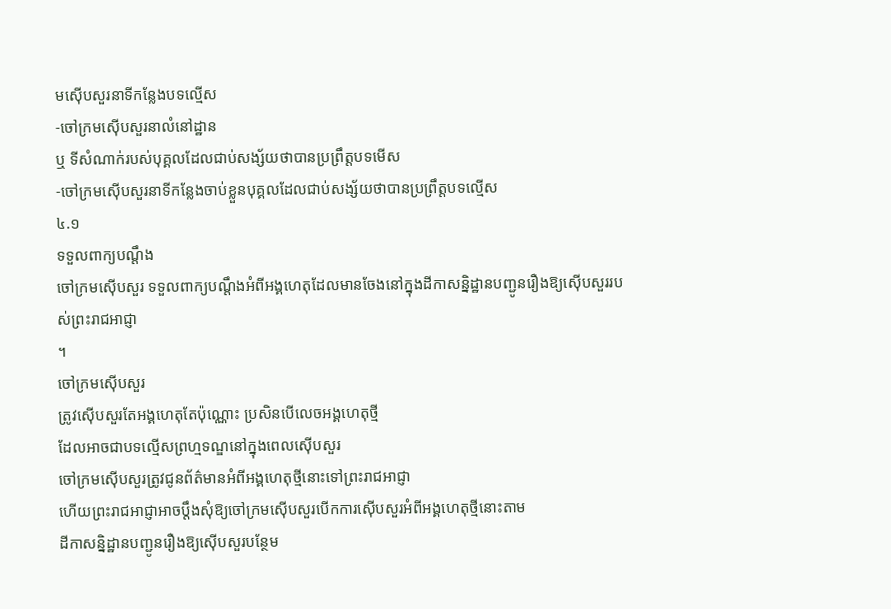មស៊ើបសួរនាទីកន្លែងបទល្មើស
-ចៅក្រមស៊ើបសួរនាលំនៅដ្ឋាន
ឬ ទីសំណាក់របស់បុគ្គលដែលជាប់សង្ស័យថាបានប្រព្រឹត្តបទមើស
-ចៅក្រមស៊ើបសួរនាទីកន្លែងចាប់ខ្លួនបុគ្គលដែលជាប់សង្ស័យថាបានប្រព្រឹត្តបទល្មើស
៤.១
ទទួលពាក្យបណ្ដឹង
ចៅក្រមស៊ើបសួរ ទទួលពាក្យបណ្ដឹងអំពីអង្គហេតុដែលមានចែងនៅក្នុងដីកាសន្និដ្ឋានបញ្ជូនរឿងឱ្យស៊ើបសួររបស់ព្រះរាជអាជ្ញា
។
ចៅក្រមស៊ើបសួរ
ត្រូវស៊ើបសួរតែអង្គហេតុតែប៉ុណ្ណោះ ប្រសិនបើលេចអង្គហេតុថ្មី
ដែលអាចជាបទល្មើសព្រហ្មទណ្ឌនៅក្នុងពេលស៊ើបសួរ
ចៅក្រមស៊ើបសួរត្រូវជូនព័ត៌មានអំពីអង្គហេតុថ្មីនោះទៅព្រះរាជអាជ្ញា
ហើយព្រះរាជអាជ្ញាអាចប្ដឹងសុំឱ្យចៅក្រមស៊ើបសួរបើកការស៊ើបសួរអំពីអង្គហេតុថ្មីនោះតាម
ដីកាសន្និដ្ឋានបញ្ជូនរឿងឱ្យស៊ើបសួរបន្ថែម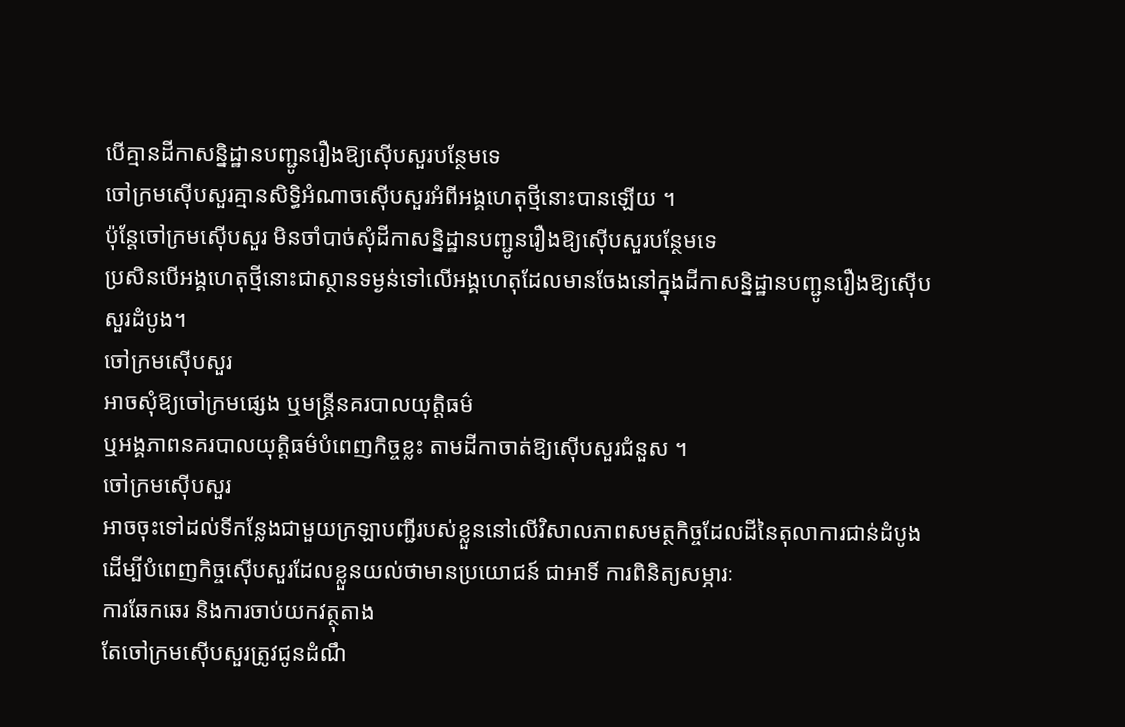បើគ្មានដីកាសន្និដ្ឋានបញ្ជូនរឿងឱ្យស៊ើបសួរបន្ថែមទេ
ចៅក្រមស៊ើបសួរគ្មានសិទ្ធិអំណាចស៊ើបសួរអំពីអង្គហេតុថ្មីនោះបានឡើយ ។
ប៉ុន្ដែចៅក្រមស៊ើបសួរ មិនចាំបាច់សុំដីកាសន្និដ្ឋានបញ្ជូនរឿងឱ្យស៊ើបសួរបន្ថែមទេ
ប្រសិនបើអង្គហេតុថ្មីនោះជាស្ថានទម្ងន់ទៅលើអង្គហេតុដែលមានចែងនៅក្នុងដីកាសន្និដ្ឋានបញ្ជូនរឿងឱ្យស៊ើបសួរដំបូង។
ចៅក្រមស៊ើបសួរ
អាចសុំឱ្យចៅក្រមផ្សេង ឬមន្រ្ដីនគរបាលយុត្តិធម៌
ឬអង្គភាពនគរបាលយុត្តិធម៌បំពេញកិច្ចខ្លះ តាមដីកាចាត់ឱ្យស៊ើបសួរជំនួស ។
ចៅក្រមស៊ើបសួរ
អាចចុះទៅដល់ទីកន្លែងជាមួយក្រឡាបញ្ជីរបស់ខ្លួននៅលើវិសាលភាពសមត្ថកិច្ចដែលដីនៃតុលាការជាន់ដំបូង
ដើម្បីបំពេញកិច្ចស៊ើបសួរដែលខ្លួនយល់ថាមានប្រយោជន៍ ជាអាទិ៍ ការពិនិត្យសម្ភារៈ
ការឆែកឆេរ និងការចាប់យកវត្ថុតាង
តែចៅក្រមស៊ើបសួរត្រូវជូនដំណឹ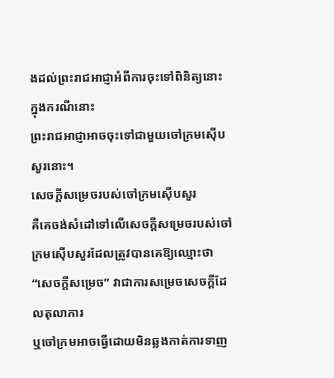ងដល់ព្រះរាជអាជ្ញាអំពីការចុះទៅពិនិត្យនោះ ក្នុងករណីនោះ
ព្រះរាជអាជ្ញាអាចចុះទៅជាមួយចៅក្រមស៊ើបសួរនោះ។
សេចក្ដីសម្រេចរបស់ចៅក្រមស៊ើបសួរ
គឺគេចង់សំដៅទៅលើសេចក្ដីសម្រេចរបស់ចៅក្រមស៊ើបសួរដែលត្រូវបានគេឱ្យឈ្មោះថា “សេចក្ដីសម្រេច” វាជាការសម្រេចសេចក្ដីដែលតុលាការ
ឬចៅក្រមអាចធ្វើដោយមិនឆ្លងកាត់ការទាញ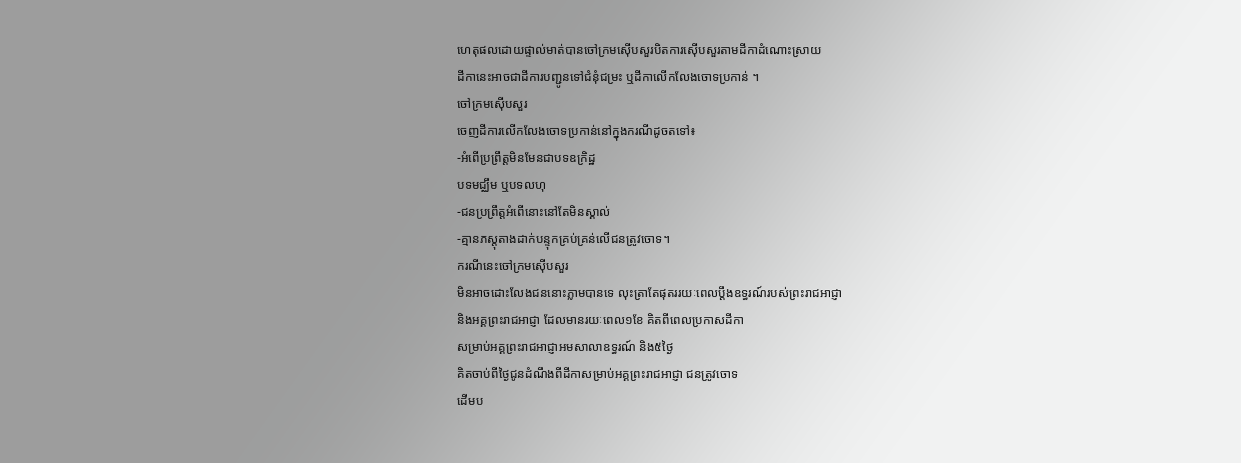ហេតុផលដោយផ្ទាល់មាត់បានចៅក្រមស៊ើបសួរបិតការស៊ើបសួរតាមដីកាដំណោះស្រាយ
ដីកានេះអាចជាដីការបញ្ជូនទៅជំនុំជម្រះ ឬដីកាលើកលែងចោទប្រកាន់ ។
ចៅក្រមស៊ើបសួរ
ចេញដីការលើកលែងចោទប្រកាន់នៅក្នុងករណីដូចតទៅ៖
-អំពើប្រព្រឹត្តមិនមែនជាបទឧក្រិដ្ឋ
បទមជ្ឈឹម ឬបទលហុ
-ជនប្រព្រឹត្តអំពើនោះនៅតែមិនស្គាល់
-គ្មានភស្ដុតាងដាក់បន្ទុកគ្រប់គ្រន់លើជនត្រូវចោទ។
ករណីនេះចៅក្រមស៊ើបសួរ
មិនអាចដោះលែងជននោះភ្លាមបានទេ លុះត្រាតែផុតររយៈពេលប្ដឹងឧទ្ធរណ៍របស់ព្រះរាជអាជ្ញា
និងអគ្គព្រះរាជអាជ្ញា ដែលមានរយៈពេល១ខែ គិតពីពេលប្រកាសដីកា
សម្រាប់អគ្គព្រះរាជអាជ្ញាអមសាលាឧទ្ធរណ៍ និង៥ថ្ងៃ
គិតចាប់ពីថ្ងៃជូនដំណឹងពីដីកាសម្រាប់អគ្គព្រះរាជអាជ្ញា ជនត្រូវចោទ
ដើមប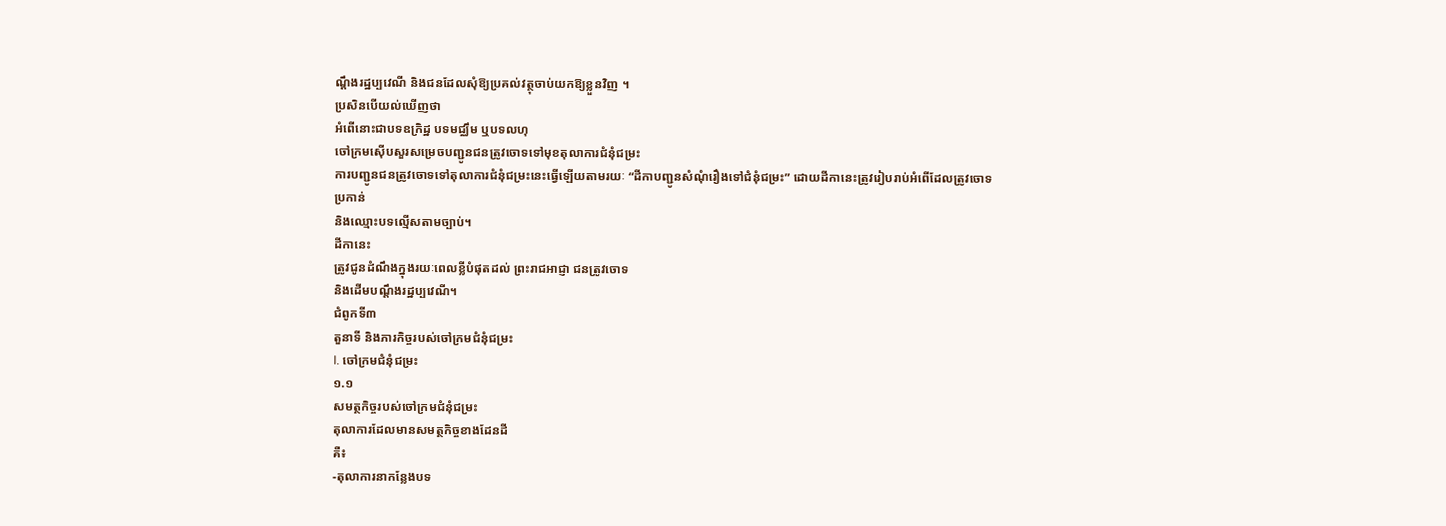ណ្ដឹងរដ្ឋប្បវេណី និងជនដែលសុំឱ្យប្រគល់វត្ថុចាប់យកឱ្យខ្លួនវិញ ។
ប្រសិនបើយល់ឃើញថា
អំពើនោះជាបទឧក្រិដ្ឋ បទមជ្ឈឹម ឬបទលហុ
ចៅក្រមស៊ើបសួរសម្រេចបញ្ជូនជនត្រូវចោទទៅមុខតុលាការជំនុំជម្រះ
ការបញ្ជូនជនត្រូវចោទទៅតុលាការជំនុំជម្រះនេះធ្វើឡើយតាមរយៈ “ដីកាបញ្ជូនសំណុំរឿងទៅជំនុំជម្រះ” ដោយដីកានេះត្រូវរៀបរាប់អំពើដែលត្រូវចោទប្រកាន់
និងឈ្មោះបទល្មើសតាមច្បាប់។
ដីកានេះ
ត្រូវជូនដំណឹងក្នុងរយៈពេលខ្លីបំផុតដល់ ព្រះរាជអាជ្ញា ជនត្រូវចោទ
និងដើមបណ្ដឹងរដ្ឋប្បវេណី។
ជំពូកទី៣
តួនាទី និងភារកិច្ចរបស់ចៅក្រមជំនុំជម្រះ
I. ចៅក្រមជំនុំជម្រះ
១.១
សមត្ថកិច្ចរបស់ចៅក្រមជំនុំជម្រះ
តុលាការដែលមានសមត្ថកិច្ចខាងដែនដី
គឺ៖
-តុលាការនាកន្លែងបទ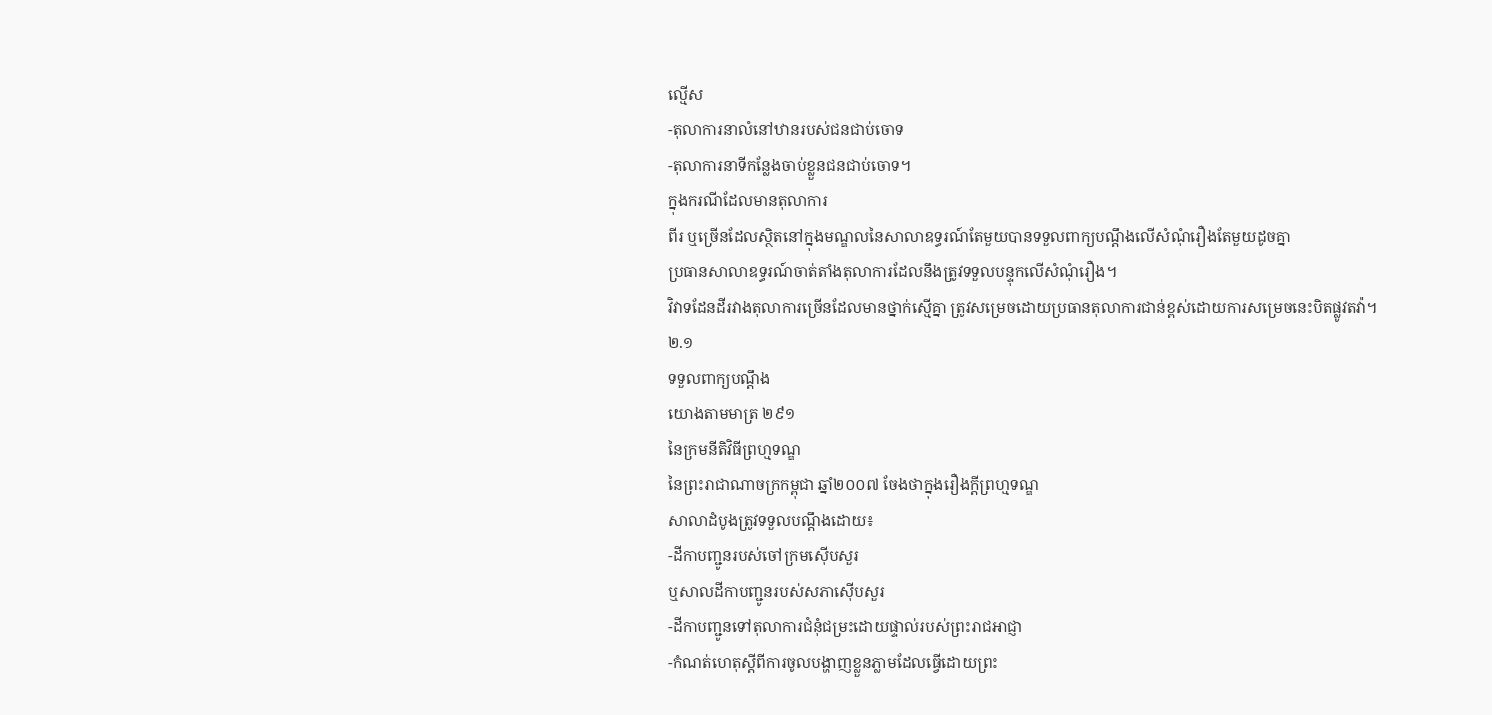ល្មើស
-តុលាការនាលំនៅឋានរបស់ជនជាប់ចោទ
-តុលាការនាទីកន្លែងចាប់ខ្លួនជនជាប់ចោទ។
ក្នុងករណីដែលមានតុលាការ
ពីរ ឬច្រើនដែលស្ថិតនៅក្នុងមណ្ឌលនៃសាលាឧទ្ធរណ៍តែមួយបានទទួលពាក្យបណ្ដឹងលើសំណុំរឿងតែមួយដូចគ្នា
ប្រធានសាលាឧទ្ធរណ៍ចាត់តាំងតុលាការដែលនឹងត្រូវទទួលបន្ទុកលើសំណុំរឿង។
វិវាទដែនដីរវាងតុលាការច្រើនដែលមានថ្នាក់ស្មើគ្នា ត្រូវសម្រេចដោយប្រធានតុលាការជាន់ខ្ពស់ដោយការសម្រេចនេះបិតផ្លូវតវ៉ា។
២.១
ទទួលពាក្យបណ្ដឹង
យោងតាមមាត្រ ២៩១
នៃក្រមនីតិវិធីព្រហ្មទណ្ឌ
នៃព្រះរាជាណាចក្រកម្ពុជា ឆ្នាំ២០០៧ ចែងថាក្នុងរឿងក្ដីព្រហ្មទណ្ឌ
សាលាដំបូងត្រូវទទួលបណ្ដឹងដោយ៖
-ដីកាបញ្ជូនរបស់ចៅក្រមស៊ើបសួរ
ឬសាលដីកាបញ្ជូនរបស់សភាស៊ើបសួរ
-ដីកាបញ្ជូនទៅតុលាការជំនុំជម្រះដោយផ្ទាល់របស់ព្រះរាជអាជ្ញា
-កំណត់ហេតុស្ដីពីការចូលបង្ហាញខ្លួនភ្លាមដែលធ្វើដោយព្រះ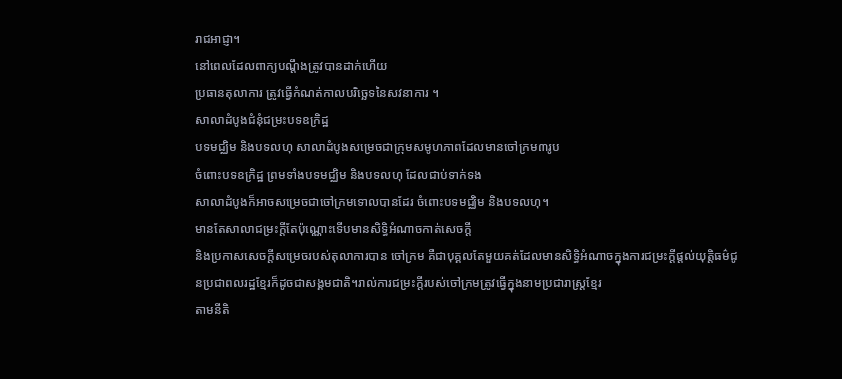រាជអាជ្ញា។
នៅពេលដែលពាក្យបណ្ដឹងត្រូវបានដាក់ហើយ
ប្រធានតុលាការ ត្រូវធ្វើកំណត់កាលបរិច្ឆេទនៃសវនាការ ។
សាលាដំបូងជំនុំជម្រះបទឧក្រិដ្ឋ
បទមជ្ឈិម និងបទលហុ សាលាដំបូងសម្រេចជាក្រុមសមូហភាពដែលមានចៅក្រម៣រូប
ចំពោះបទឧក្រិដ្ឋ ព្រមទាំងបទមជ្ឈិម និងបទលហុ ដែលជាប់ទាក់ទង
សាលាដំបូងក៏អាចសម្រេចជាចៅក្រមទោលបានដែរ ចំពោះបទមជ្ឈិម និងបទលហុ។
មានតែសាលាជម្រះក្ដីតែប៉ុណ្ណោះទើបមានសិទ្ធិអំណាចកាត់សេចក្ដី
និងប្រកាសសេចក្ដីសម្រេចរបស់តុលាការបាន ចៅក្រម គឺជាបុគ្គលតែមួយគត់ដែលមានសិទ្ធិអំណាចក្នុងការជម្រះក្ដីផ្ដល់យុត្តិធម៌ជូនប្រជាពលរដ្ឋខ្មែរក៏ដូចជាសង្គមជាតិ។រាល់ការជម្រះក្ដីរបស់ចៅក្រមត្រូវធ្វើក្នុងនាមប្រជារាស្រ្ដខ្មែរ
តាមនីតិ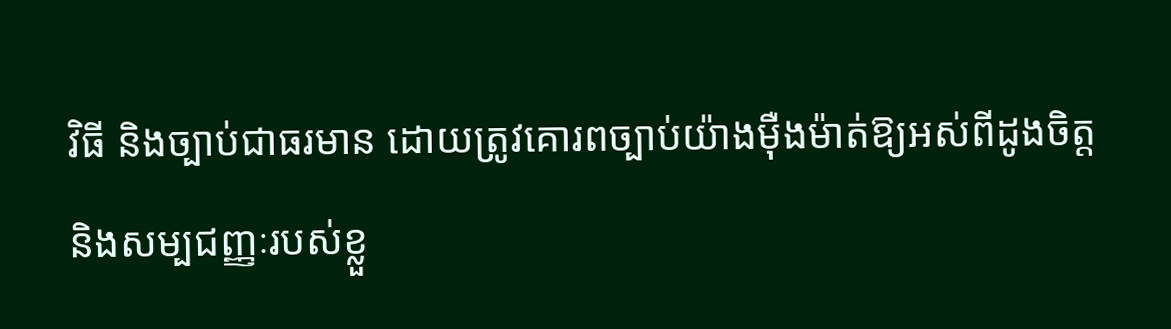វិធី និងច្បាប់ជាធរមាន ដោយត្រូវគោរពច្បាប់យ៉ាងម៉ឺងម៉ាត់ឱ្យអស់ពីដូងចិត្ត
និងសម្បជញ្ញៈរបស់ខ្លួ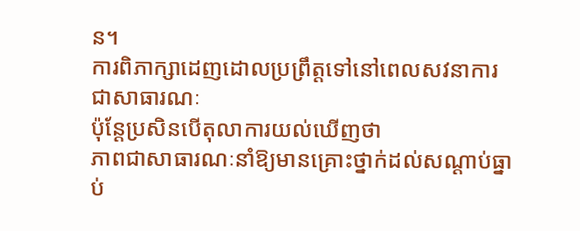ន។
ការពិភាក្សាដេញដោលប្រព្រឹត្តទៅនៅពេលសវនាការជាសាធារណៈ
ប៉ុន្ដែប្រសិនបើតុលាការយល់ឃើញថា
ភាពជាសាធារណៈនាំឱ្យមានគ្រោះថ្នាក់ដល់សណ្ដាប់ធ្នាប់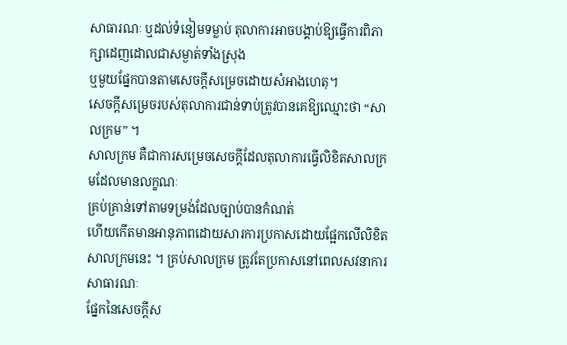សាធារណៈ ឬដល់ទំនៀមទម្លាប់ តុលាការអាចបង្គាប់ឱ្យធ្វើការពិភាក្សាដេញដោលជាសម្ងាត់ទាំងស្រុង
ឬមួយផ្នែកបានតាមសេចក្ដីសម្រេចដោយសំអាងហេតុ។
សេចក្ដីសម្រេចរបស់តុលាការជាន់ទាប់តូ្រវបានគេឱ្យឈ្មោះថា “សាលក្រម” ។
សាលក្រម គឺជាការសម្រេចសេចក្ដីដែលតុលាការធ្វើលិខិតសាលក្រមដែលមានលក្ខណៈ
គ្រប់គ្រាន់ទៅតាមទម្រង់ដែលច្បាប់បានកំណត់
ហើយកើតមានអានុភាពដោយសារការប្រកាសដោយផ្អែកលើលិខិតសាលក្រមនេះ ។ គ្រប់សាលក្រម ត្រូវតែប្រកាសនៅពេលសវនាការសាធារណៈ
ផ្នែកនៃសេចក្ដីស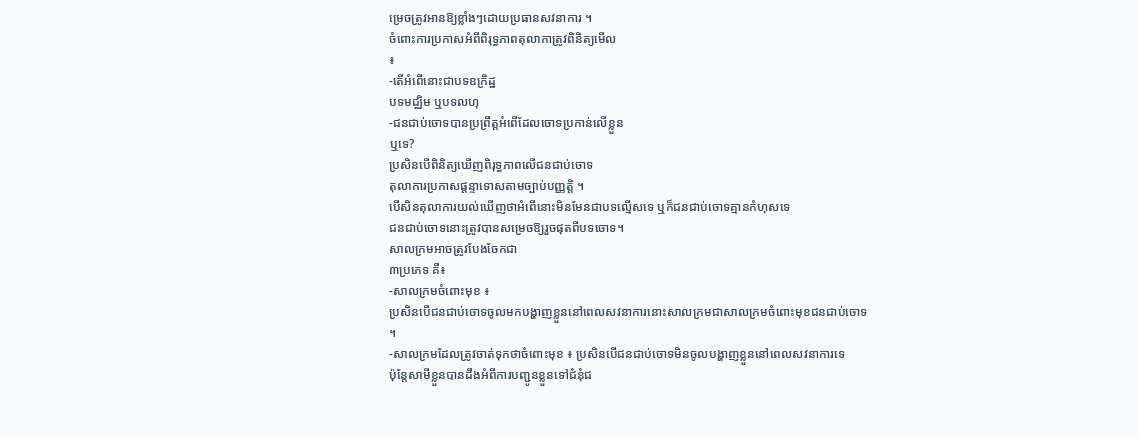ម្រេចត្រូវអានឱ្យខ្លាំងៗដោយប្រធានសវនាការ ។
ចំពោះការប្រកាសអំពីពិរុទ្ធភាពតុលាកាត្រូវពិនិត្យមើល
៖
-តើអំពើនោះជាបទឧក្រិដ្ឋ
បទមជ្ឈិម ឬបទលហុ
-ជនជាប់ចោទបានប្រព្រឹត្តអំពើដែលចោទប្រកាន់លើខ្លួន
ឬទេ?
ប្រសិនបើពិនិត្យឃើញពិរុទ្ធភាពលើជនជាប់ចោទ
តុលាការប្រកាសផ្ដន្ទាទោសតាមច្បាប់បញ្ញត្តិ ។
បើសិនតុលាការយល់ឃើញថាអំពើនោះមិនមែនជាបទល្មើសទេ ឬក៏ជនជាប់ចោទគ្មានកំហុសទេ
ជនជាប់ចោទនោះត្រូវបានសម្រេចឱ្យរួចផុតពីបទចោទ។
សាលក្រមអាចត្រូវបែងចែកជា
៣ប្រភេទ គឺ៖
-សាលក្រមចំពោះមុខ ៖
ប្រសិនបើជនជាប់ចោទចូលមកបង្ហាញខ្លួននៅពេលសវនាការនោះសាលក្រមជាសាលក្រមចំពោះមុខជនជាប់ចោទ
។
-សាលក្រមដែលត្រូវចាត់ទុកថាចំពោះមុខ ៖ ប្រសិនបើជនជាប់ចោទមិនចូលបង្ហាញខ្លួននៅពេលសវនាការទេ
ប៉ុន្ដែសាមីខ្លួនបានដឹងអំពីការបញ្ជូនខ្លួនទៅជំនុំជ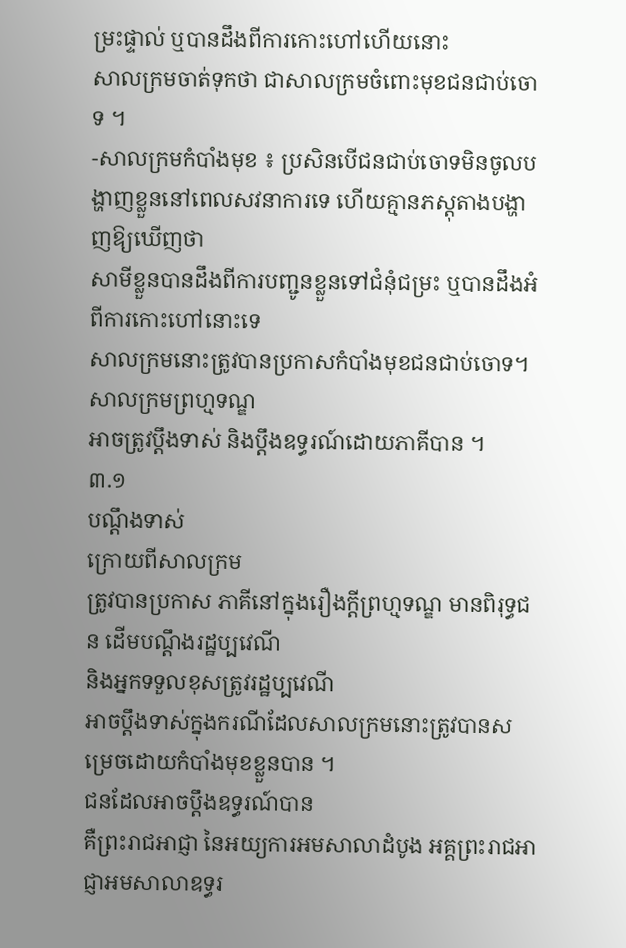ម្រះផ្ទាល់ ឬបានដឹងពីការកោះហៅហើយនោះ
សាលក្រមចាត់ទុកថា ជាសាលក្រមចំពោះមុខជនជាប់ចោទ ។
-សាលក្រមកំបាំងមុខ ៖ ប្រសិនបើជនជាប់ចោទមិនចូលបង្ហាញខ្លួននៅពេលសវនាការទេ ហើយគ្មានភស្ដុតាងបង្ហាញឱ្យឃើញថា
សាមីខ្លួនបានដឹងពីការបញ្ជូនខ្លួនទៅជំនុំជម្រះ ឬបានដឹងអំពីការកោះហៅនោះទេ
សាលក្រមនោះត្រូវបានប្រកាសកំបាំងមុខជនជាប់ចោទ។
សាលក្រមព្រហ្មទណ្ឌ
អាចត្រូវប្ដឹងទាស់ និងប្ដឹងឧទ្ធរណ៍ដោយភាគីបាន ។
៣.១
បណ្ដឹងទាស់
ក្រោយពីសាលក្រម
ត្រូវបានប្រកាស ភាគីនៅក្នុងរឿងក្ដីព្រហ្មទណ្ឌ មានពិរុទ្ធជន ដើមបណ្ដឹងរដ្ឋប្បវេណី
និងអ្នកទទួលខុសត្រូវរដ្ឋប្បវេណី
អាចប្ដឹងទាស់ក្នុងករណីដែលសាលក្រមនោះត្រូវបានសម្រេចដោយកំបាំងមុខខ្លួនបាន ។
ជនដែលអាចប្ដឹងឧទ្ធរណ៍បាន
គឺព្រះរាជអាជ្ញា នៃអយ្យការអមសាលាដំបូង អគ្គព្រះរាជអាជ្ញាអមសាលាឧទ្ធរ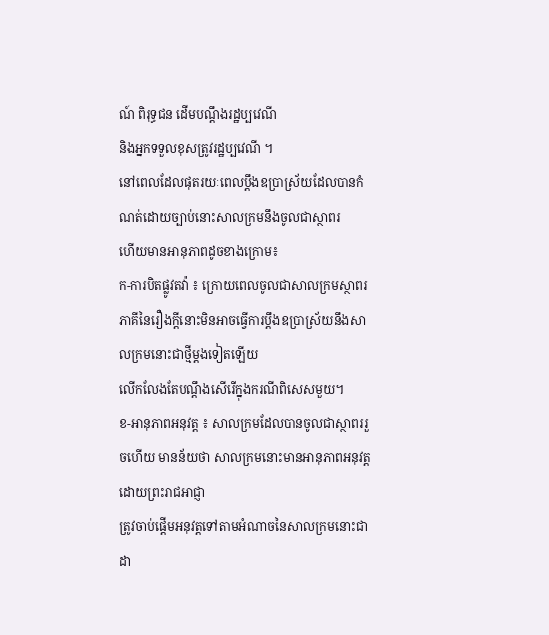ណ៍ ពិរុទ្ធជន ដើមបណ្ដឹងរដ្ឋប្បវេណី
និងអ្នកទទួលខុសត្រូវរដ្ឋប្បវេណី ។
នៅពេលដែលផុតរយៈពេលប្ដឹងឧប្រាស្រ័យដែលបានកំណត់ដោយច្បាប់នោះសាលក្រមនឹងចូលជាស្ថាពរ
ហើយមានអានុភាពដូចខាងក្រោម៖
ក-ការបិតផ្លូវតវ៉ា ៖ ក្រោយពេលចូលជាសាលក្រមស្ថាពរ
ភាគីនៃរឿងក្ដីនោះមិនអាចធ្វើការប្ដឹងឧប្រាស្រ័យនឹងសាលក្រមនោះជាថ្មីម្ដងទៀតឡើយ
លើកលែងតែបណ្ដឹងសើរើក្នុងករណីពិសេសមួយ។
ខ-អានុភាពអនុវត្ត ៖ សាលក្រមដែលបានចូលជាស្ថាពររួចហើយ មានន័យថា សាលក្រមនោះមានអានុភាពអនុវត្តដោយព្រះរាជអាជ្ញា
ត្រូវចាប់ផ្ដើមអនុវត្តទៅតាមអំណាចនៃសាលក្រមនោះជាដា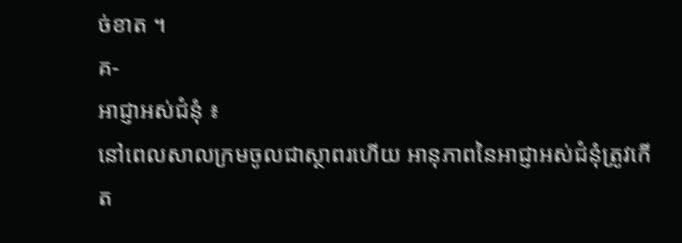ច់ខាត ។
គ-
អាជ្ញាអស់ជំនុំ ៖
នៅពេលសាលក្រមចូលជាស្ថាពរហើយ អានុភាពនៃអាជ្ញាអស់ជំនុំត្រូវកើត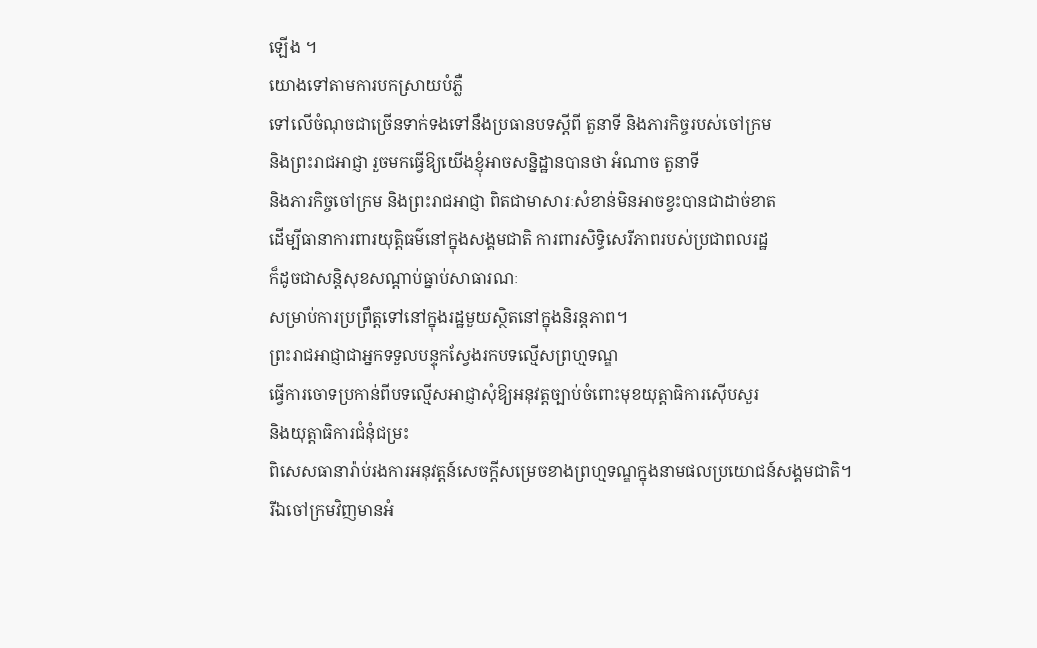ឡើង ។
យោងទៅតាមការបកស្រាយបំភ្លឺ
ទៅលើចំណុចជាច្រើនទាក់ទងទៅនឹងប្រធានបទស្ដីពី តួនាទី និងភារកិច្ចរបស់ចៅក្រម
និងព្រះរាជអាជ្ញា រួចមកធ្វើឱ្យយើងខ្ញុំអាចសន្និដ្ឋានបានថា អំណាច តួនាទី
និងភារកិច្ចចៅក្រម និងព្រះរាជអាជ្ញា ពិតជាមាសារៈសំខាន់មិនអាចខ្វះបានជាដាច់ខាត
ដើម្បីធានាការពារយុត្តិធម៌នៅក្នុងសង្គមជាតិ ការពារសិទ្ធិសេរីភាពរបស់ប្រជាពលរដ្ឋ
ក៏ដូចជាសន្តិសុខសណ្ដាប់ធ្នាប់សាធារណៈ
សម្រាប់ការប្រព្រឹត្តទៅនៅក្នុងរដ្ឋមួយស្ថិតនៅក្នុងនិរន្ដភាព។
ព្រះរាជអាជ្ញាជាអ្នកទទួលបន្ទុកស្វែងរកបទល្មើសព្រហ្មទណ្ឌ
ធ្វើការចោទប្រកាន់ពីបទល្មើសអាជ្ញាសុំឱ្យអនុវត្តច្បាប់ចំពោះមុខយុត្តាធិការស៊ើបសួរ
និងយុត្តាធិការជំនុំជម្រះ
ពិសេសធានារ៉ាប់រងការអនុវត្តន៍សេចក្ដីសម្រេចខាងព្រហ្មទណ្ឌក្នុងនាមផលប្រយោជន៍សង្គមជាតិ។
រីឯចៅក្រមវិញមានអំ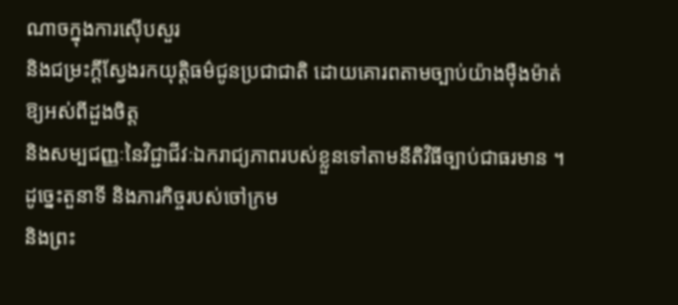ណាចក្នុងការស៊ើបសួរ
និងជម្រះក្ដីស្វែងរកយុត្តិធម៌ជូនប្រជាជាតិ ដោយគោរពតាមច្បាប់យ៉ាងម៉ឺងម៉ាត់ឱ្យអស់ពីដួងចិត្ត
និងសម្បជញ្ញៈនៃវិជ្ជាជីវៈឯករាជ្យភាពរបស់ខ្លួនទៅតាមនីតិវិធីច្បាប់ជាធរមាន ។
ដូច្នេះតួនាទី និងភារកិច្ចរបស់ចៅក្រម
និងព្រះ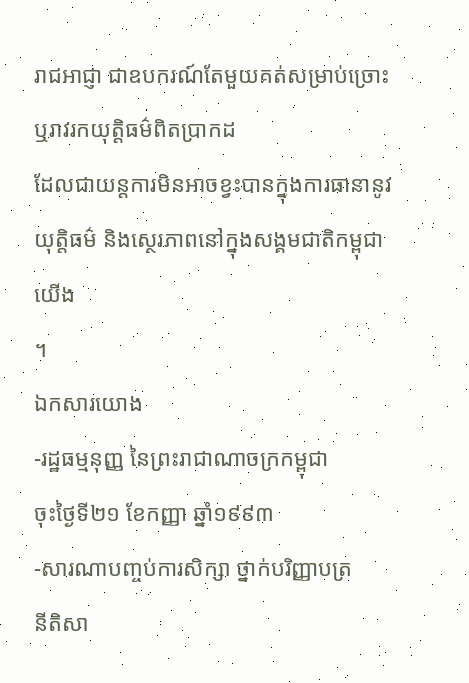រាជអាជ្ញា ជាឧបករណ៍តែមួយគត់សម្រាប់ច្រោះ ឬរាវរកយុត្តិធម៌ពិតប្រាកដ
ដែលជាយន្ដការមិនអាចខ្វះបានក្នុងការធានានូវយុត្តិធម៌ និងស្ថេរភាពនៅក្នុងសង្គមជាតិកម្ពុជាយើង
។
ឯកសារយោង
-រដ្ឋធម្មនុញ្ញ នៃព្រះរាជាណាចក្រកម្ពុជា
ចុះថ្ងៃទី២១ ខែកញ្ញា ឆ្នាំ១៩៩៣
-សារណាបញ្ចប់ការសិក្សា ថ្នាក់បរិញ្ញាបត្រ
នីតិសា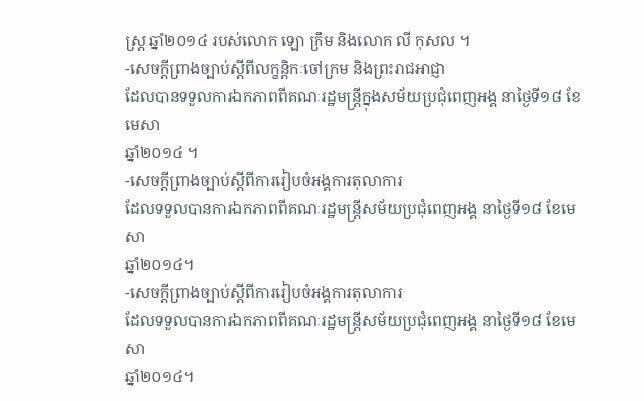ស្រ្ដ ឆ្នាំ២០១៤ របស់លោក ឡោ ក្រឹម និងលោក លី កុសល ។
-សេចក្ដីព្រាងច្បាប់ស្ដីពីលក្ខន្ដិកៈចៅក្រម និងព្រះរាជអាជ្ញា
ដែលបានទទួលការឯកភាពពីគណៈរដ្ឋមន្រ្ដីក្នុងសម័យប្រជុំពេញអង្គ នាថ្ងៃទី១៨ ខែមេសា
ឆ្នាំ២០១៤ ។
-សេចក្ដីព្រាងច្បាប់ស្ដីពីការរៀបចំអង្គការតុលាការ
ដែលទទួលបានការឯកភាពពីគណៈរដ្ឋមន្រ្ដីសម័យប្រជុំពេញអង្គ នាថ្ងៃទី១៨ ខែមេសា
ឆ្នាំ២០១៤។
-សេចក្ដីព្រាងច្បាប់ស្ដីពីការរៀបចំអង្គការតុលាការ
ដែលទទួលបានការឯកភាពពីគណៈរដ្ឋមន្រ្ដីសម័យប្រជុំពេញអង្គ នាថ្ងៃទី១៨ ខែមេសា
ឆ្នាំ២០១៤។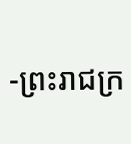-ព្រះរាជក្រ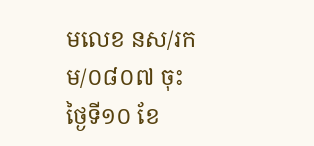មលេខ នស/រកម/០៨០៧ ចុះថ្ងៃទី១០ ខែ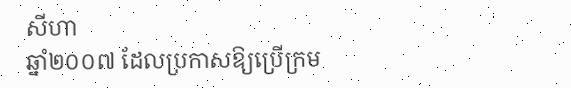សីហា
ឆ្នាំ២០០៧ ដែលប្រកាសឱ្យប្រើក្រម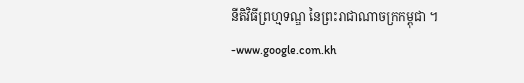នីតិវិធីព្រហ្មទណ្ឌ នៃព្រះរាជាណាចក្រកម្ពុជា ។
-www.google.com.kh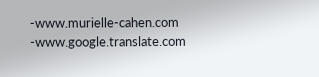-www.murielle-cahen.com
-www.google.translate.com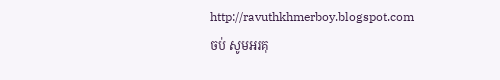http://ravuthkhmerboy.blogspot.com
ចប់ សូមអរគុ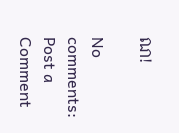ណ!

No comments:
Post a Comment